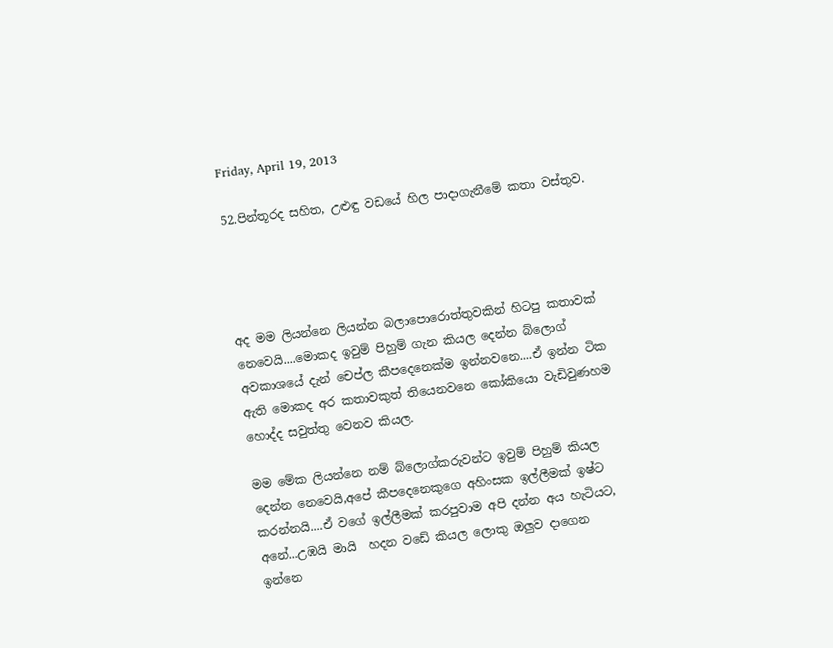Friday, April 19, 2013

52.පින්තූරද සහිත, උළුඳු වඩයේ හිල පාදාගැනීමේ කතා වස්තුව.




අද මම ලියන්නෙ ලියන්න බලාපොරොත්තුවකින් හිටපු කතාවක් නෙවෙයි....මොකද ඉවුම් පිහුම් ගැන කියල දෙන්න බ්ලොග් අවකාශයේ දැන් චෙප්ල කීපදෙනෙක්ම ඉන්නවනෙ....ඒ ඉන්න ටික ඇති මොකද අර කතාවකුත් තියෙනවනෙ කෝකියො වැඩිවුණහම හොද්ද සවුත්තු වෙනව කියල.

මම මේක ලියන්නෙ නම් බ්ලොග්කරුවන්ට ඉවුම් පිහුම් කියල දෙන්න නෙවෙයි,අපේ කීපදෙනෙකුගෙ අහිංසක ඉල්ලීමක් ඉෂ්ට කරන්නයි....ඒ වගේ ඉල්ලීමක් කරපුවාම අපි දන්න අය හැටියට, අනේ...උඹයි මායි  හදන වඩේ කියල ලොකු ඔලුව දාගෙන ඉන්නෙ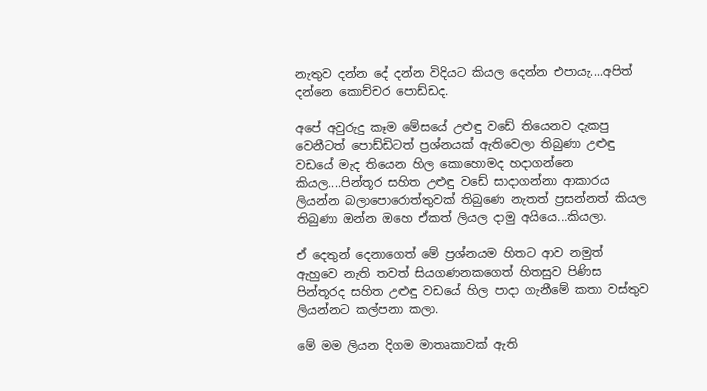නැතුව දන්න දේ දන්න විදියට කියල දෙන්න එපායැ....අපිත් දන්නෙ කොච්චර පොඩ්ඩද.

අපේ අවුරුදු කෑම මේසයේ උළුඳු වඩේ තියෙනව දැකපු වෙනීටත් පොඩ්ඩිටත් ප්‍රශ්නයක් ඇතිවෙලා තිබුණා උළුඳු වඩයේ මැද තියෙන හිල කොහොමද හදාගන්නෙ කියල....පින්තූර සහිත උළුඳු වඩේ සාදාගන්නා ආකාරය ලියන්න බලාපොරොත්තුවක් තිබුණෙ නැතත් ප්‍රසන්නත් කියල තිබුණා ඔන්න ඔහෙ ඒකත් ලියල දාමු අයියෙ...කියලා.

ඒ දෙතුන් දෙනාගෙත් මේ ප්‍රශ්නයම හිතට ආව නමුත් ඇහුවෙ නැති තවත් සියගණනකගෙත් හිතසුව පිණිස පින්තූරද සහිත උළුඳු වඩයේ හිල පාදා ගැනීමේ කතා වස්තුව ලියන්නට කල්පනා කලා.

මේ මම ලියන දිගම මාතෘකාවක් ඇති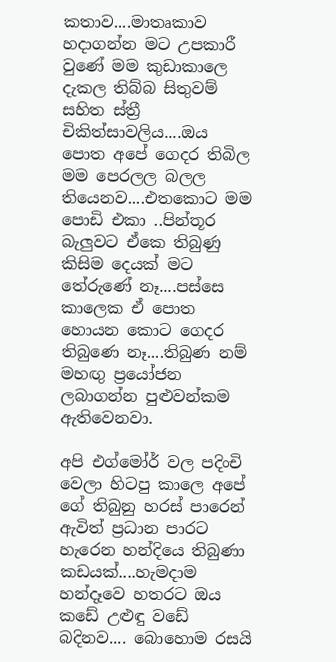කතාව....මාතෘකාව හදාගන්න මට උපකාරී වුණේ මම කුඩාකාලෙ දැකල තිබ්බ සිතුවම් සහිත ස්ත්‍රී චිකිත්සාවලිය....ඔය පොත අපේ ගෙදර තිබිල මම පෙරලල බලල තියෙනව....එතකොට මම පොඩි එකා ..පින්තූර බැලුවට ඒකෙ තිබුණු කිසිම දෙයක් මට තේරුණේ නෑ....පස්සෙ කාලෙක ඒ පොත හොයන කොට ගෙදර තිබුණෙ නෑ....තිබුණ නම් මහඟු ප්‍රයෝජන ලබාගන්න පුළුවන්කම ඇතිවෙනවා.

අපි එග්මෝර් වල පදිංචි වෙලා හිටපු කාලෙ අපේ ගේ තිබුනු හරස් පාරෙන් ඇවිත් ප්‍රධාන පාරට හැරෙන හන්දියෙ තිබුණා කඩයක්....හැමදාම හන්දෑවෙ හතරට ඔය කඩේ උළුඳු වඩේ බදිනව.... බොහොම රසයි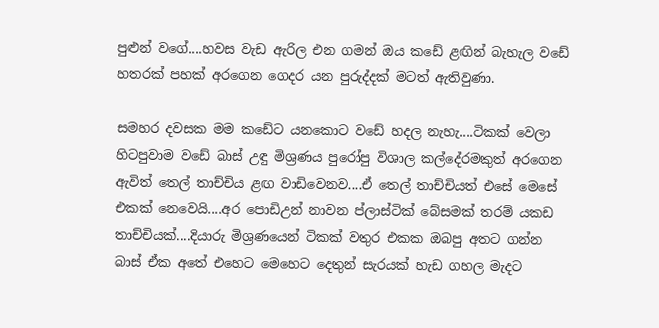පුළුන් වගේ....හවස වැඩ ඇරිල එන ගමන් ඔය කඩේ ළඟින් බැහැල වඩේ හතරක් පහක් අරගෙන ගෙදර යන පුරුද්දක් මටත් ඇතිවුණා.

සමහර දවසක මම කඩේට යනකොට වඩේ හදල නැහැ....ටිකක් වෙලා හිටපුවාම වඩේ බාස් උඳු මිශ්‍රණය පුරෝපු විශාල කල්දේරමකුත් අරගෙන ඇවිත් තෙල් තාච්චිය ළඟ වාඩිවෙනව....ඒ තෙල් තාච්චියත් එසේ මෙසේ එකක් නෙවෙයි....අර පොඩිඋන් නාවන ප්ලාස්ටික් බේසමක් තරම් යකඩ තාච්චියක්....දියාරු මිශ්‍රණයෙන් ටිකක් වතුර එකක ඔබපු අතට ගන්න බාස් ඒක අතේ එහෙට මෙහෙට දෙතුන් සැරයක් හැඩ ගහල මැදට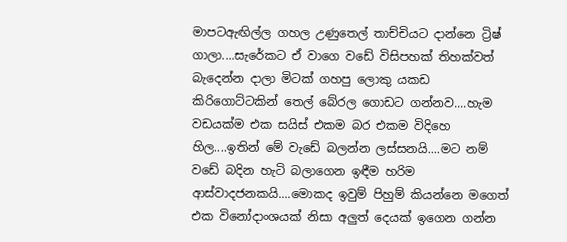මාපටඇඟිල්ල ගහල උණුතෙල් තාච්චියට දාන්නෙ ට්‍රිෂ් ගාලා....සැරේකට ඒ වාගෙ වඩේ විසිපහක් තිහක්වත් බැදෙන්න දාලා මිටක් ගහපු ලොකු යකඩ කිරිගොට්ටකින් තෙල් බේරල ගොඩට ගන්නව....හැම වඩයක්ම එක සයිස් එකම බර එකම විදිහෙ හිල....ඉතින් මේ වැඩේ බලන්න ලස්සනයි....මට නම් වඩේ බදින හැටි බලාගෙන ඉඳීම හරිම ආස්වාදජනකයි....මොකද ඉවුම් පිහුම් කියන්නෙ මගෙත් එක විනෝදාංශයක් නිසා අලුත් දෙයක් ඉගෙන ගන්න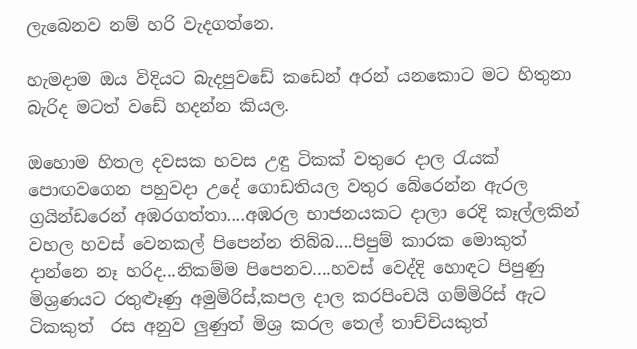ලැබෙනව නම් හරි වැදගත්නෙ.

හැමදාම ඔය විදියට බැදපුවඩේ කඩෙන් අරන් යනකොට මට හිතුනා බැරිද මටත් වඩේ හදන්න කියල.

ඔහොම හිතල දවසක හවස උඳු ටිකක් වතුරෙ දාල රැයක් පොඟවගෙන පහුවදා උදේ ගොඩතියල වතුර බේරෙන්න ඇරල ග්‍රයින්ඩරෙන් අඹරගත්තා....අඹරල භාජනයකට දාලා රෙදි කෑල්ලකින් වහල හවස් වෙනකල් පිපෙන්න තිබ්බ....පිපුම් කාරක මොකුත් දාන්නෙ නෑ හරිද...නිකම්ම පිපෙනව....හවස් වෙද්දි හොඳට පිපුණු මිශ්‍රණයට රතුළූණු අමුමිරිස්,කපල දාල කරපිංචයි ගම්මිරිස් ඇට ටිකකුත්  රස අනුව ලුණුත් මිශ්‍ර කරල තෙල් තාච්චියකුත්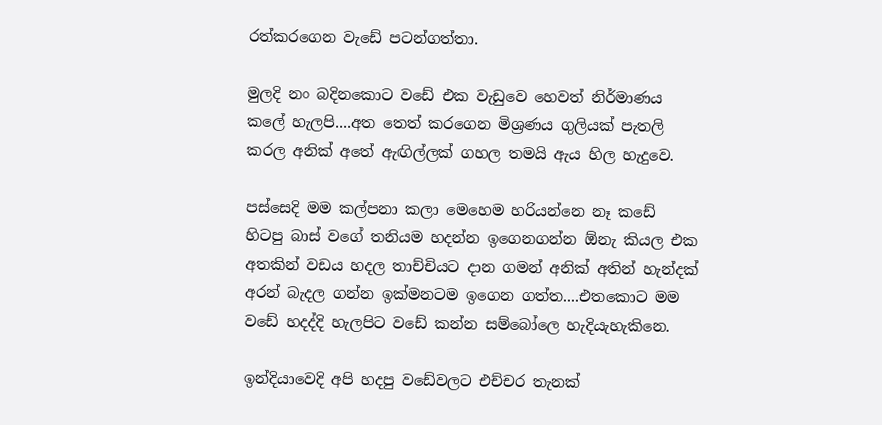රත්කරගෙන වැඩේ පටන්ගත්තා.

මුලදි නං බදිනකොට වඩේ එක වැඩුවෙ හෙවත් නිර්මාණය කලේ හැලපි....අත තෙත් කරගෙන මිශ්‍රණය ගුලියක් පැතලි කරල අනික් අතේ ඇඟිල්ලක් ගහල තමයි ඇය හිල හැදුවෙ.

පස්සෙදි මම කල්පනා කලා මෙහෙම හරියන්නෙ නෑ කඩේ හිටපු බාස් වගේ තනියම හදන්න ඉගෙනගන්න ඕනැ කියල එක අතකින් වඩය හදල තාච්චියට දාන ගමන් අනික් අතින් හැන්දක් අරන් බැදල ගන්න ඉක්මනටම ඉගෙන ගත්ත....එතකොට මම වඩේ හදද්දි හැලපිට වඩේ කන්න සම්බෝලෙ හැදියැහැකිනෙ.

ඉන්දියාවෙදි අපි හදපු වඩේවලට එච්චර තැනක්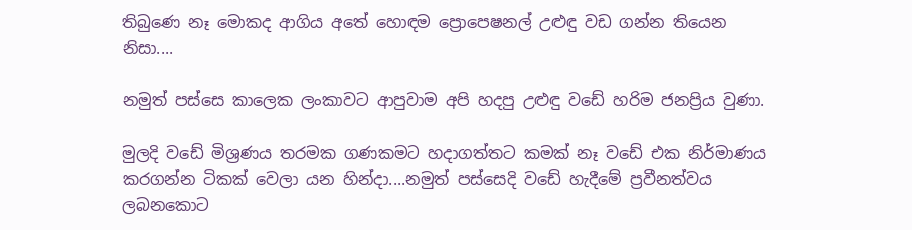තිබුණෙ නෑ මොකද ආගිය අතේ හොඳම ප්‍රොපෙෂනල් උළුඳු වඩ ගන්න තියෙන නිසා....

නමුත් පස්සෙ කාලෙක ලංකාවට ආපුවාම අපි හදපු උළුඳු වඩේ හරිම ජනප්‍රිය වුණා.

මුලදි වඩේ මිශ්‍රණය තරමක ගණකමට හදාගත්තට කමක් නෑ වඩේ එක නිර්මාණය කරගන්න ටිකක් වෙලා යන හින්දා....නමුත් පස්සෙදි වඩේ හැදීමේ ප්‍රවීනත්වය ලබනකොට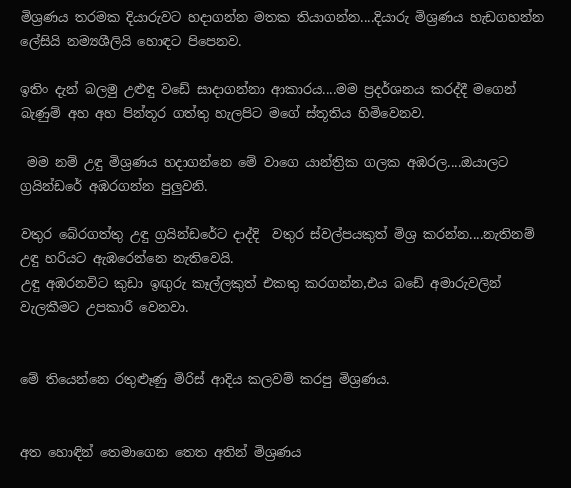මිශ්‍රණය තරමක දියාරුවට හදාගන්න මතක තියාගන්න....දියාරු මිශ්‍රණය හැඩගහන්න ලේසියි නම්‍යශීලියි හොඳට පිපෙනව.

ඉතිං දැන් බලමු උළුඳු වඩේ සාදාගන්නා ආකාරය....මම ප්‍රදර්ශනය කරද්දී මගෙන් බැණුම් අහ අහ පින්තූර ගත්තු හැලපිට මගේ ස්තූතිය හිමිවෙනව.

 මම නම් උඳු මිශ්‍රණය හදාගන්නෙ මේ වාගෙ යාන්ත්‍රික ගලක අඹරල....ඔයාලට ග්‍රයින්ඩරේ අඹරගන්න පුලුවනි.

වතුර බේරගත්තු උඳු ග්‍රයින්ඩරේට දාද්දි  වතුර ස්වල්පයකුත් මිශ්‍ර කරන්න....නැතිනම් උඳු හරියට ඇඹරෙන්නෙ නැතිවෙයි.
උඳු අඹරනවිට කුඩා ඉඟුරු කෑල්ලකුත් එකතු කරගන්න,එය බඩේ අමාරුවලින් වැලකීමට උපකාරී වෙනවා.


මේ තියෙන්නෙ රතුළූණු මිරිස් ආදිය කලවම් කරපු මිශ්‍රණය.


අත හොඳින් තෙමාගෙන තෙත අතින් මිශ්‍රණය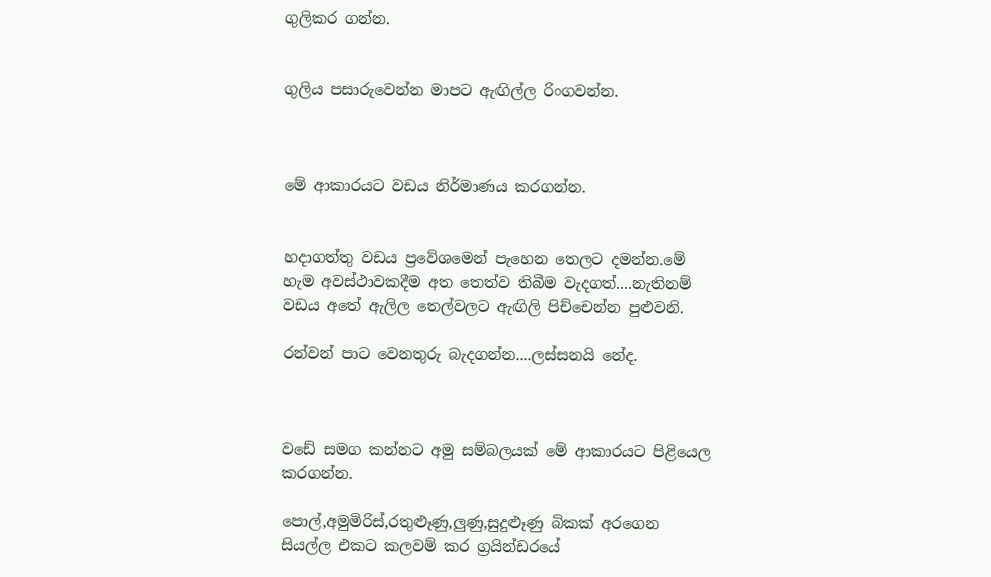ගුලිකර ගන්න.


ගුලිය පසාරුවෙන්න මාපට ඇඟිල්ල රිංගවන්න.



මේ ආකාරයට වඩය නිර්මාණය කරගන්න.


හදාගත්තු වඩය ප්‍රවේශමෙන් පැහෙන තෙලට දමන්න.මේ හැම අවස්ථාවකදීම අත තෙත්ව තිබීම වැදගත්....නැතිනම් වඩය අතේ ඇලිල තෙල්වලට ඇඟිලි පිච්චෙන්න පුළුවනි.

රන්වන් පාට වෙනතුරු බැදගන්න....ලස්සනයි නේද.



වඩේ සමග කන්නට අමු සම්බලයක් මේ ආකාරයට පිළියෙල කරගන්න.

පොල්,අමුමිරිස්,රතුළූණු,ලුණු,සුදුළූණු බිකක් අරගෙන සියල්ල එකට කලවම් කර ග්‍රයින්ඩරයේ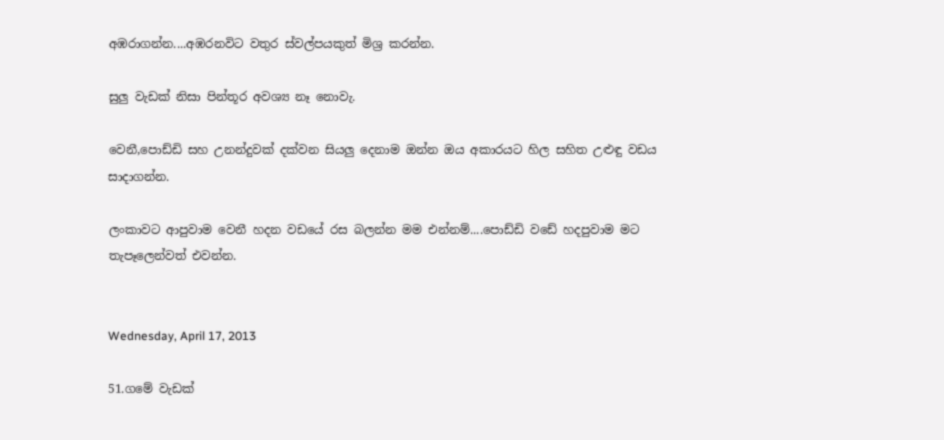අඹරාගන්න....අඹරනවිට වතුර ස්වල්පයකුත් මිශ්‍ර කරන්න.

සුලු වැඩක් නිසා පින්තූර අවශ්‍ය නෑ නොවැ.

වෙනී,පොඩ්ඩි සහ උනන්දුවක් දක්වන සියලු දෙනාම ඔන්න ඔය අකාරයට හිල සහිත උළුඳු වඩය සාදාගන්න.

ලංකාවට ආපුවාම වෙනී හදන වඩයේ රස බලන්න මම එන්නම්....පොඩ්ඩි වඩේ හදපුවාම මට තැපෑලෙන්වත් එවන්න.


Wednesday, April 17, 2013

51.ගමේ වැඩක්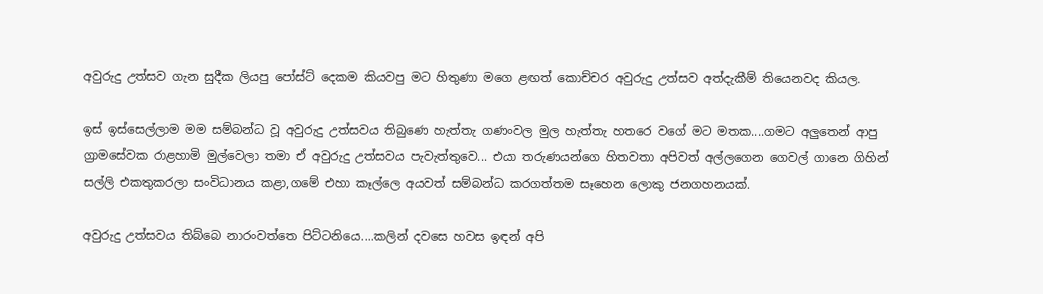අවුරුදු උත්සව ගැන සුදීක ලියපු පෝස්ට් දෙකම කියවපු මට හිතුණා මගෙ ළඟත් කොච්චර අවුරුදු උත්සව අත්දැකීම් තියෙනවද කියල.

ඉස් ඉස්සෙල්ලාම මම සම්බන්ධ වූ අවුරුදු උත්සවය තිබුණෙ හැත්තැ ගණංවල මුල හැත්තැ හතරෙ වගේ මට මතක....ගමට අලුතෙන් ආපු ග්‍රාමසේවක රාළහාමි මුල්වෙලා තමා ඒ අවුරුදු උත්සවය පැවැත්තුවෙ... එයා තරුණයන්ගෙ හිතවතා අපිවත් අල්ලගෙන ගෙවල් ගානෙ ගිහින් සල්ලි එකතුකරලා සංවිධානය කළා,ගමේ එහා කෑල්ලෙ අයවත් සම්බන්ධ කරගත්තම සෑහෙන ලොකු ජනගහනයක්.

අවුරුදු උත්සවය තිබ්බෙ නාරංවත්තෙ පිට්ටනියෙ....කලින් දවසෙ හවස ඉඳන් අපි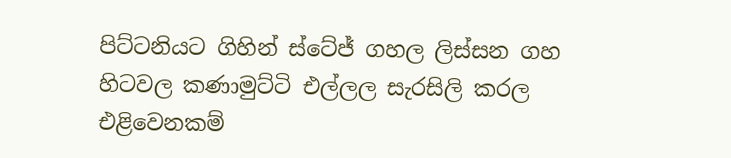පිට්ටනියට ගිහින් ස්ටේජ් ගහල ලිස්සන ගහ හිටවල කණාමුට්ටි එල්ලල සැරසිලි කරල එළිවෙනකම්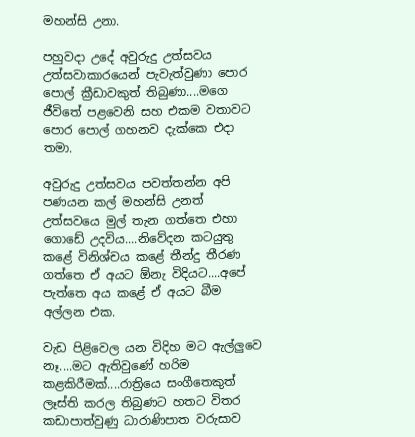මහන්සි උනා.

පහුවදා උදේ අවුරුදු උත්සවය උත්සවාකාරයෙන් පැවැත්වුණා පොර පොල් ක්‍රීඩාවකුත් තිබුණා....මගෙ ජීවිතේ පළවෙනි සහ එකම වතාවට පොර පොල් ගහනව දැක්කෙ එදා තමා.

අවුරුදු උත්සවය පවත්තන්න අපි පණයන කල් මහන්සි උනත් උත්සවයෙ මුල් තැන ගත්තෙ එහා ගොඩේ උදවිය....නිවේදන කටයුතු කළේ විනිශ්චය කළේ තීන්දු තීරණ ගත්තෙ ඒ අයට ඕනැ විදියට....අපේ පැත්තෙ අය කළේ ඒ අයට බීම අල්ලන එක.

වැඩ පිළිවෙල යන විදිහ මට ඇල්ලුවෙ නෑ....මට ඇතිවුණේ හරිම කළකිරීමක්....රාත්‍රියෙ සංගීතෙකුත් ලෑස්ති කරල තිබුණට හතට විතර කඩාපාත්වුණු ධාරාණිපාත වරුසාව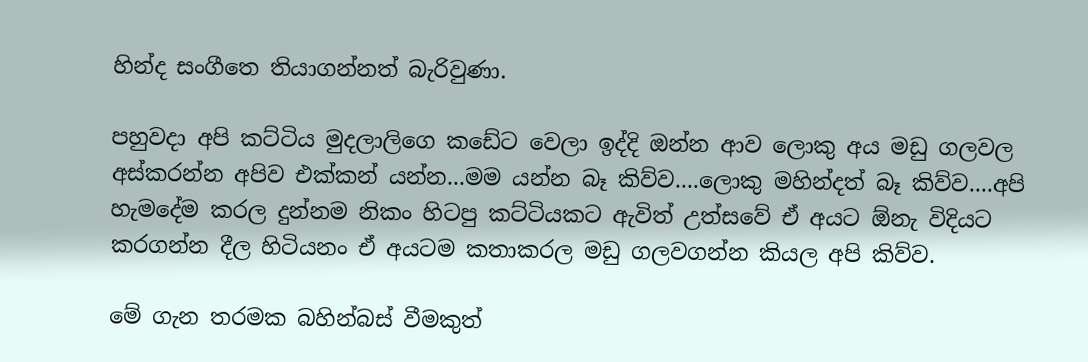හින්ද සංගීතෙ තියාගන්නත් බැරිවුණා.

පහුවදා අපි කට්ටිය මුදලාලිගෙ කඩේට වෙලා ඉද්දි ඔන්න ආව ලොකු අය මඩු ගලවල අස්කරන්න අපිව එක්කන් යන්න...මම යන්න බෑ කිව්ව....ලොකු මහින්දත් බෑ කිව්ව....අපි හැමදේම කරල දුන්නම නිකං හිටපු කට්ටියකට ඇවිත් උත්සවේ ඒ අයට ඕනැ විදියට කරගන්න දීල හිටියනං ඒ අයටම කතාකරල මඩු ගලවගන්න කියල අපි කිව්ව.

මේ ගැන තරමක බහින්බස් වීමකුත්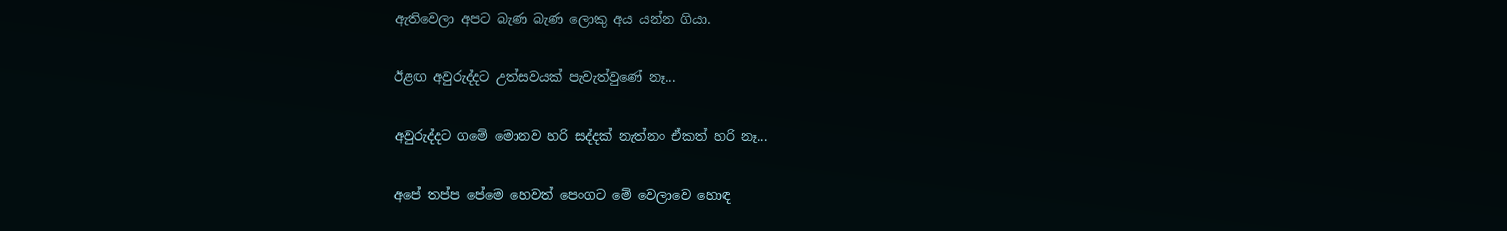ඇතිවෙලා අපට බැණ බැණ ලොකු අය යන්න ගියා.

ඊළඟ අවුරුද්දට උත්සවයක් පැවැත්වුණේ නෑ...

අවුරුද්දට ගමේ මොනව හරි සද්දක් නැත්නං ඒකත් හරි නෑ...

අපේ තප්ප පේමෙ හෙවත් පෙංගට මේ වෙලාවෙ හොඳ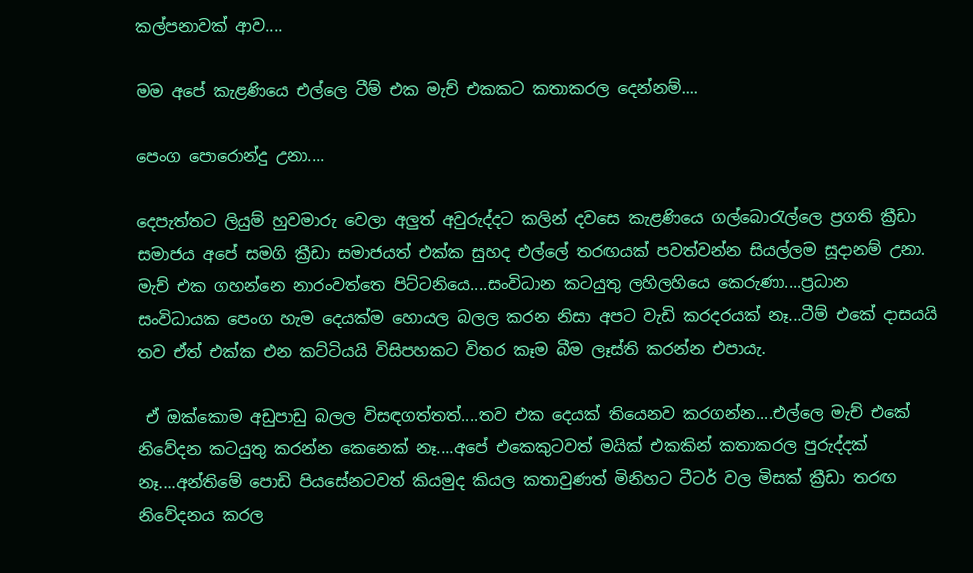කල්පනාවක් ආව....

මම අපේ කැළණියෙ එල්ලෙ ටීම් එක මැච් එකකට කතාකරල දෙන්නම්....

පෙංග පොරොන්දු උනා....

දෙපැත්තට ලියුම් හුවමාරු වෙලා අලුත් අවුරුද්දට කලින් දවසෙ කැළණියෙ ගල්බොරැල්ලෙ ප්‍රගති ක්‍රීඩා සමාජය අපේ සමගි ක්‍රීඩා සමාජයත් එක්ක සුහද එල්ලේ තරඟයක් පවත්වන්න සියල්ලම සූදානම් උනා.
මැච් එක ගහන්නෙ නාරංවත්තෙ පිට්ටනියෙ....සංවිධාන කටයුතු ලහිලහියෙ කෙරුණා....ප්‍රධාන සංවිධායක පෙංග හැම දෙයක්ම හොයල බලල කරන නිසා අපට වැඩි කරදරයක් නෑ...ටීම් එකේ දාසයයි තව ඒත් එක්ක එන කට්ටියයි විසිපහකට විතර කෑම බීම ලෑස්ති කරන්න එපායැ.

 ඒ ඔක්කොම අඩුපාඩු බලල විසඳගත්තත්....තව එක දෙයක් තියෙනව කරගන්න....එල්ලෙ මැච් එකේ නිවේදන කටයුතු කරන්න කෙනෙක් නෑ....අපේ එකෙකුටවත් මයික් එකකින් කතාකරල පුරුද්දක් නෑ....අන්තිමේ පොඩි පියසේනටවත් කියමුද කියල කතාවුණත් මිනිහට ටීටර් වල මිසක් ක්‍රීඩා තරඟ නිවේදනය කරල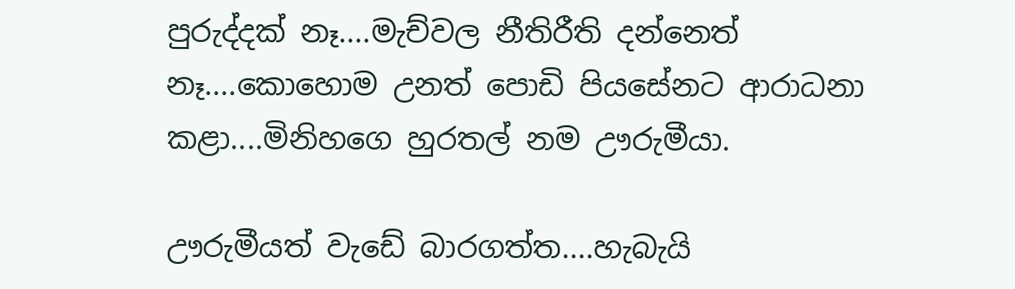පුරුද්දක් නෑ....මැච්වල නීතිරීති දන්නෙත් නෑ....කොහොම උනත් පොඩි පියසේනට ආරාධනා කළා....මිනිහගෙ හුරතල් නම ඌරුමීයා.

ඌරුමීයත් වැඩේ බාරගත්ත....හැබැයි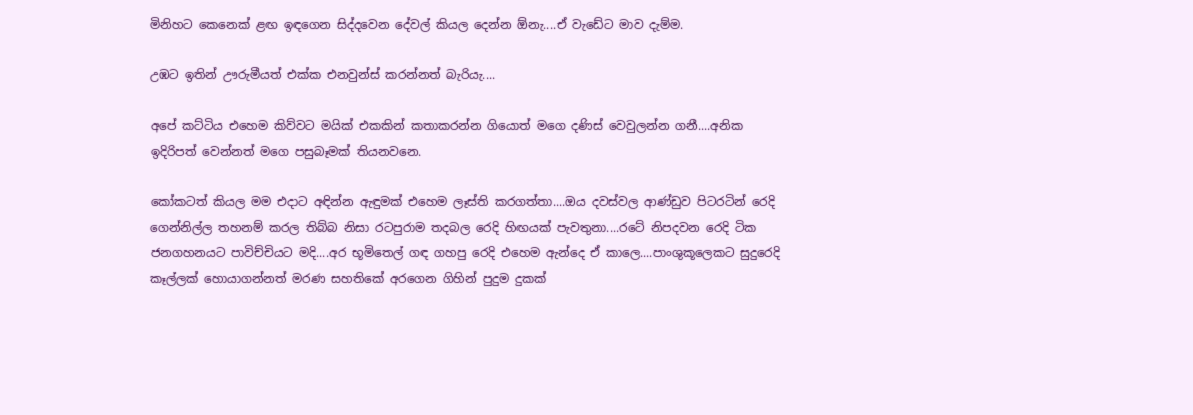මිනිහට කෙනෙක් ළඟ ඉඳගෙන සිද්දවෙන දේවල් කියල දෙන්න ඕනැ....ඒ වැඩේට මාව දැම්ම.

උඹට ඉතින් ඌරුමීයත් එක්ක එනවුන්ස් කරන්නත් බැරියැ....

අපේ කට්ටිය එහෙම කිව්වට මයික් එකකින් කතාකරන්න ගියොත් මගෙ දණිස් වෙවුලන්න ගනී....අනික ඉදිරිපත් වෙන්නත් මගෙ පසුබෑමක් තියනවනෙ.

කෝකටත් කියල මම එදාට අඳින්න ඇඳුමක් එහෙම ලෑස්ති කරගත්තා....ඔය දවස්වල ආණ්ඩුව පිටරටින් රෙදි ගෙන්නිල්ල තහනම් කරල තිබ්බ නිසා රටපුරාම තදබල රෙදි හිඟයක් පැවතුනා....රටේ නිපදවන රෙදි ටික ජනගහනයට පාවිච්චියට මදි....අර භූමිතෙල් ගඳ ගහපු රෙදි එහෙම ඇන්දෙ ඒ කාලෙ....පාංශුකූලෙකට සුදුරෙදි කෑල්ලක් හොයාගන්නත් මරණ සහතිකේ අරගෙන ගිහින් පුදුම දුකක්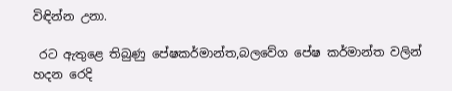විඳින්න උනා.

 රට ඇතුළෙ තිබුණු පේෂකර්මාන්ත,බලවේග පේෂ කර්මාන්ත වලින් හදන රෙදි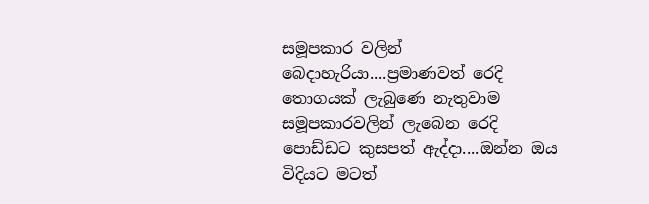සමූපකාර වලින් බෙදාහැරියා....ප්‍රමාණවත් රෙදි තොගයක් ලැබුණෙ නැතුවාම සමූපකාරවලින් ලැබෙන රෙදි පොඩ්ඩට කුසපත් ඇද්දා....ඔන්න ඔය විදියට මටත්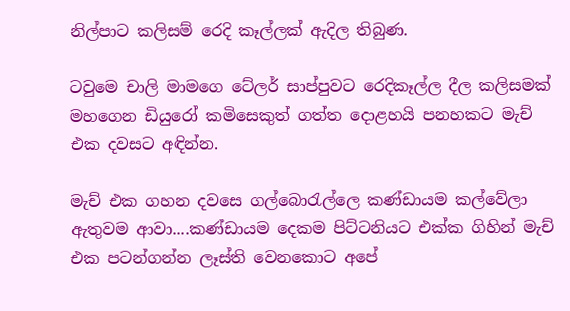නිල්පාට කලිසම් රෙදි කෑල්ලක් ඇදිල තිබුණ.

ටවුමෙ චාලි මාමගෙ ටේලර් සාප්පුවට රෙදිකෑල්ල දීල කලිසමක් මහගෙන ඩියුරෝ කමිසෙකුත් ගත්ත දොළහයි පනහකට මැච් එක දවසට අඳින්න.

මැච් එක ගහන දවසෙ ගල්බොරැල්ලෙ කණ්ඩායම කල්වේලා ඇතුවම ආවා....කණ්ඩායම දෙකම පිට්ටනියට එක්ක ගිහින් මැච් එක පටන්ගන්න ලෑස්ති වෙනකොට අපේ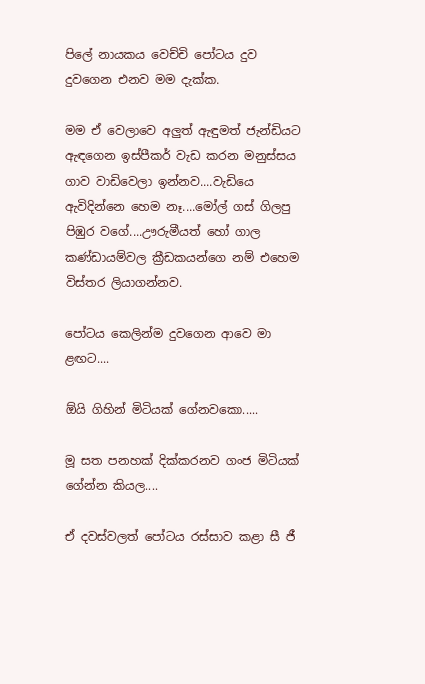පිලේ නායකය වෙච්චි පෝටය දුව දුවගෙන එනව මම දැක්ක.

මම ඒ වෙලාවෙ අලුත් ඇඳුමත් ජැන්ඩියට ඇඳගෙන ඉස්පීකර් වැඩ කරන මනුස්සය ගාව වාඩිවෙලා ඉන්නව....වැඩියෙ ඇවිදින්නෙ හෙම නෑ....මෝල් ගස් ගිලපු පිඹුර වගේ....ඌරුමීයත් හෝ ගාල කණ්ඩායම්වල ක්‍රීඩකයන්ගෙ නම් එහෙම විස්තර ලියාගන්නව.

පෝටය කෙලින්ම දුවගෙන ආවෙ මා ළඟට....

ඕයි ගිහින් මිටියක් ගේනවකො.....

මූ සත පනහක් දික්කරනව ගංජ මිටියක් ගේන්න කියල....

ඒ දවස්වලත් පෝටය රස්සාව කළා සී ජී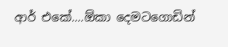ආර් එකේ....ඕකා දෙමටගොඩින්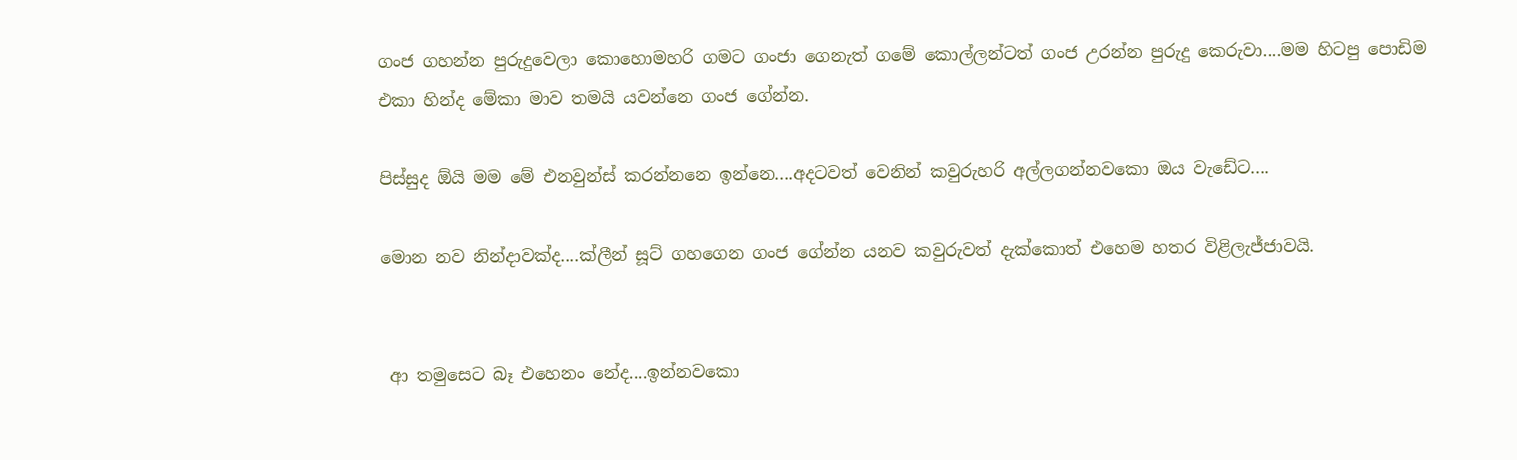ගංජ ගහන්න පුරුදුවෙලා කොහොමහරි ගමට ගංජා ගෙනැත් ගමේ කොල්ලන්ටත් ගංජ උරන්න පුරුදු කෙරුවා....මම හිටපු පොඩිම එකා හින්ද මේකා මාව තමයි යවන්නෙ ගංජ ගේන්න.

පිස්සුද ඕයි මම මේ එනවුන්ස් කරන්නනෙ ඉන්නෙ....අදටවත් වෙනින් කවුරුහරි අල්ලගන්නවකො ඔය වැඩේට....

මොන නව නින්දාවක්ද....ක්ලීන් සූට් ගහගෙන ගංජ ගේන්න යනව කවුරුවත් දැක්කොත් එහෙම හතර විළිලැජ්ජාවයි.


 ආ තමුසෙට බෑ එහෙනං නේද....ඉන්නවකො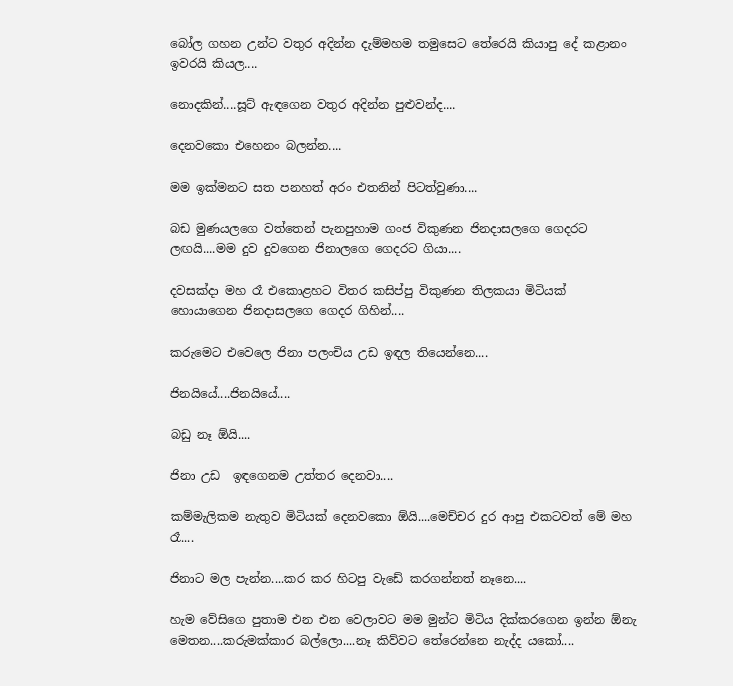බෝල ගහන උන්ට වතුර අදින්න දැම්මහම තමුසෙට තේරෙයි කියාපු දේ කළානං ඉවරයි කියල....

නොදකින්....සූට් ඇඳගෙන වතුර අදින්න පුළුවන්ද....

දෙනවකො එහෙනං බලන්න....

මම ඉක්මනට සත පනහත් අරං එතනින් පිටත්වුණා....

බඩ මුණයලගෙ වත්තෙන් පැනපුහාම ගංජ විකුණන ජිනදාසලගෙ ගෙදරට ලඟයි....මම දුව දුවගෙන ජිනාලගෙ ගෙදරට ගියා....

දවසක්දා මහ රෑ එකොළහට විතර කසිප්පු විකුණන තිලකයා මිටියක් හොයාගෙන ජිනදාසලගෙ ගෙදර ගිහින්....

කරුමෙට එවෙලෙ ජිනා පලංචිය උඩ ඉඳල තියෙන්නෙ....

ජිනයියේ....ජිනයියේ....

බඩු නෑ ඕයි....

ජිනා උඩ  ඉඳගෙනම උත්තර දෙනවා....

කම්මැලිකම නැතුව මිටියක් දෙනවකො ඕයි....මෙච්චර දුර ආපු එකටවත් මේ මහ රෑ....

ජිනාට මල පැන්න....කර කර හිටපු වැඩේ කරගන්නත් නෑනෙ....

හැම වේසිගෙ පුතාම එන එන වෙලාවට මම මුන්ට මිටිය දික්කරගෙන ඉන්න ඕනැ මෙතන....කරුමක්කාර බල්ලො....නෑ කිව්වට තේරෙන්නෙ නැද්ද යකෝ....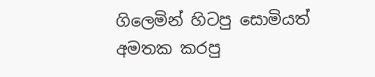ගිලෙමින් හිටපු සොමියත් අමතක කරපු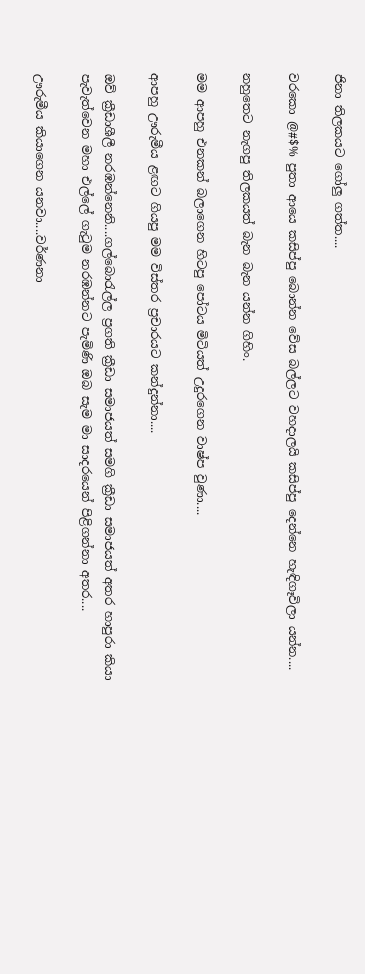ජිනා තිලකයට ගෝලු ගත්ත....

වරකො @#$% පුතා ආයෙ කසිප්පු බොන්න වේස බල්ලට වහදාලයි කසිප්පු දෙන්නෙ හැඳිගෑවිලා යන්න....

නහුතෙට නැගපු තිලකයත් බැන බැන යන්න ගිහිං.

මම ආපහු එනකන් බලාගෙන හිටපු පෝටය මිටියත් උදුරගෙන වාෂ්ප වුණා....

ආපහු ඌරුමීය ළඟට ගියපු මම විස්තර ප්‍රචාරයට කන්දුන්නා....

ඔව් ක්‍රීඩාශීලී නරඹන්නෙනි....ගල්බොරැල්ල ප්‍රගති ක්‍රීඩා සමාජයත් සමගි ක්‍රීඩා සමාජයත් අතර හාපුරා කියා පැවැත්වෙන මහා එල්ලේ ගැටුම නරඹන්නට පැමිණි ඔබ සැම මා සාදරයෙන් පිළිගන්නා අතර....

ඌරුමීය කියාගෙන යනවා....වර්ණනා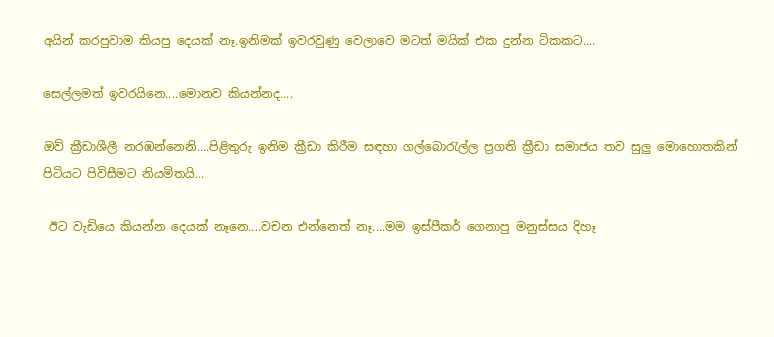අයින් කරපුවාම කියපු දෙයක් නෑ.ඉනිමක් ඉවරවුණු වෙලාවෙ මටත් මයික් එක දුන්න ටිකකට....

සෙල්ලමත් ඉවරයිනෙ....මොනව කියන්නද....

ඔව් ක්‍රීඩාශීලී නරඹන්නෙනි....පිළිතුරු ඉනිම ක්‍රීඩා කිරීම සඳහා ගල්බොරැල්ල ප්‍රගති ක්‍රීඩා සමාජය තව සුලු මොහොතකින් පිටියට පිවිසීමට නියමිතයි...

 ඊට වැඩියෙ කියන්න දෙයක් නෑනෙ....වචන එන්නෙත් නෑ....මම ඉස්පීකර් ගෙනාපු මනුස්සය දිහෑ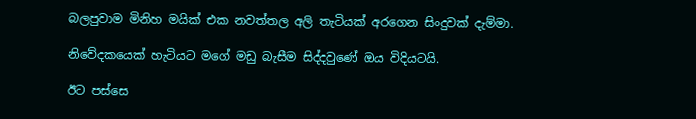බලපුවාම මිනිහ මයික් එක නවත්තල අලි තැටියක් අරගෙන සිංදුවක් දැම්මා.

නිවේදකයෙක් හැටියට මගේ මඩු බැසීම සිද්දවුණේ ඔය විදියටයි.

ඊට පස්සෙ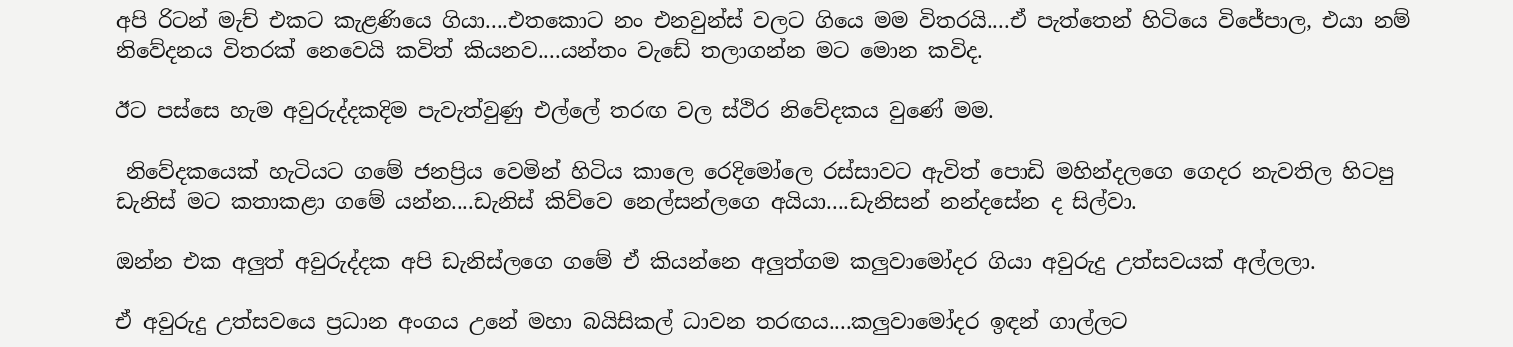අපි රිටන් මැච් එකට කැළණියෙ ගියා....එතකොට නං එනවුන්ස් වලට ගියෙ මම විතරයි....ඒ පැත්තෙන් හිටියෙ විජේපාල, එයා නම් නිවේදනය විතරක් නෙවෙයි කවිත් කියනව....යන්තං වැඩේ තලාගන්න මට මොන කවිද.

ඊට පස්සෙ හැම අවුරුද්දකදිම පැවැත්වුණු එල්ලේ තරඟ වල ස්ථිර නිවේදකය වුණේ මම.

 නිවේදකයෙක් හැටියට ගමේ ජනප්‍රිය වෙමින් හිටිය කාලෙ රෙදිමෝලෙ රස්සාවට ඇවිත් පොඩි මහින්දලගෙ ගෙදර නැවතිල හිටපු ඩැනිස් මට කතාකළා ගමේ යන්න....ඩැනිස් කිව්වෙ නෙල්සන්ලගෙ අයියා....ඩැනිසන් නන්දසේන ද සිල්වා.

ඔන්න එක අලුත් අවුරුද්දක අපි ඩැනිස්ලගෙ ගමේ ඒ කියන්නෙ අලුත්ගම කලුවාමෝදර ගියා අවුරුදු උත්සවයක් අල්ලලා.

ඒ අවුරුදු උත්සවයෙ ප්‍රධාන අංගය උනේ මහා බයිසිකල් ධාවන තරඟය....කලුවාමෝදර ඉඳන් ගාල්ලට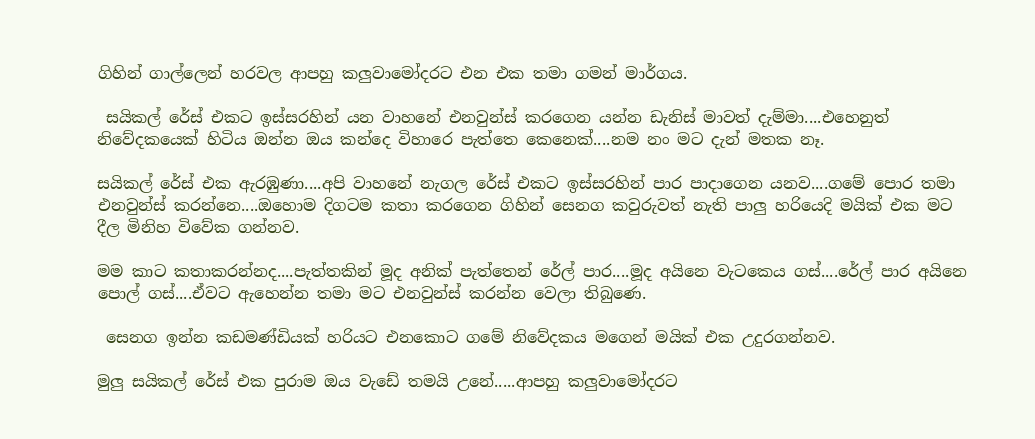ගිහින් ගාල්ලෙන් හරවල ආපහු කලුවාමෝදරට එන එක තමා ගමන් මාර්ගය.

 සයිකල් රේස් එකට ඉස්සරහින් යන වාහනේ එනවුන්ස් කරගෙන යන්න ඩැනිස් මාවත් දැම්මා....එහෙනුත් නිවේදකයෙක් හිටිය ඔන්න ඔය කන්දෙ විහාරෙ පැත්තෙ කෙනෙක්....නම නං මට දැන් මතක නෑ.

සයිකල් රේස් එක ඇරඹුණා....අපි වාහනේ නැගල රේස් එකට ඉස්සරහින් පාර පාදාගෙන යනව....ගමේ පොර තමා එනවුන්ස් කරන්නෙ....ඔහොම දිගටම කතා කරගෙන ගිහින් සෙනග කවුරුවත් නැති පාලු හරියෙදි මයික් එක මට දීල මිනිහ විවේක ගන්නව.

මම කාට කතාකරන්නද....පැත්තකින් මූද අනික් පැත්තෙන් රේල් පාර....මූද අයිනෙ වැටකෙය ගස්....රේල් පාර අයිනෙ පොල් ගස්....ඒවට ඇහෙන්න තමා මට එනවුන්ස් කරන්න වෙලා තිබුණෙ.

 සෙනග ඉන්න කඩමණ්ඩියක් හරියට එනකොට ගමේ නිවේදකය මගෙන් මයික් එක උදුරගන්නව.

මුලු සයිකල් රේස් එක පුරාම ඔය වැඩේ තමයි උනේ.....ආපහු කලුවාමෝදරට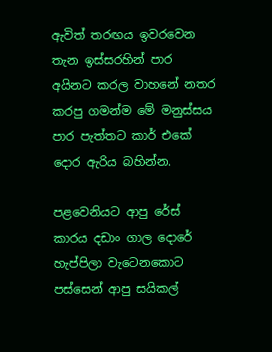ඇවිත් තරඟය ඉවරවෙන තැන ඉස්සරහින් පාර අයිනට කරල වාහනේ නතර කරපු ගමන්ම මේ මනුස්සය පාර පැත්තට කාර් එකේ දොර ඇරිය බහින්න.

පළවෙනියට ආපු රේස් කාරය දඩාං ගාල දොරේ හැප්පිලා වැටෙනකොට පස්සෙන් ආපු සයිකල්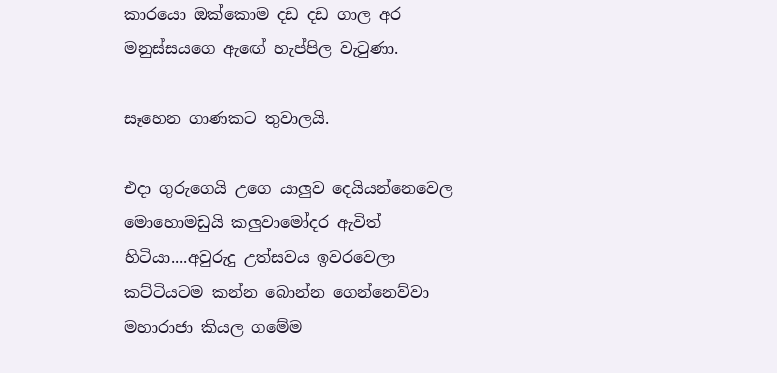කාරයො ඔක්කොම දඩ දඩ ගාල අර මනුස්සයගෙ ඇඟේ හැප්පිල වැටුණා.

සෑහෙන ගාණකට තුවාලයි.

එදා ගුරුගෙයි උගෙ යාලුව දෙයියන්නෙවෙල මොහොමඩුයි කලුවාමෝදර ඇවිත් හිටියා....අවුරුදු උත්සවය ඉවරවෙලා කට්ටියටම කන්න බොන්න ගෙන්නෙව්වා මහාරාජා කියල ගමේම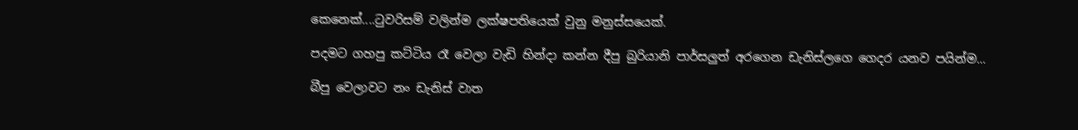කෙනෙක්....ටුවරිසම් වලින්ම ලක්ෂපතියෙක් වුනු මනුස්සයෙක්.

පදමට ගහපු කට්ටිය රෑ වෙලා වැඩි හින්දා කන්න දීපු බුරියානි පාර්සලුත් අරගෙන ඩැනිස්ලගෙ ගෙදර යනව පයින්ම...

බීපු වෙලාවට නං ඩැනිස් වාත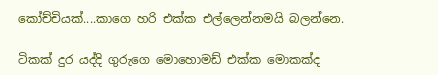කෝච්චියක්....කාගෙ හරි එක්ක එල්ලෙන්නමයි බලන්නෙ.

ටිකක් දුර යද්දි ගුරුගෙ මොහොමඩ් එක්ක මොකක්ද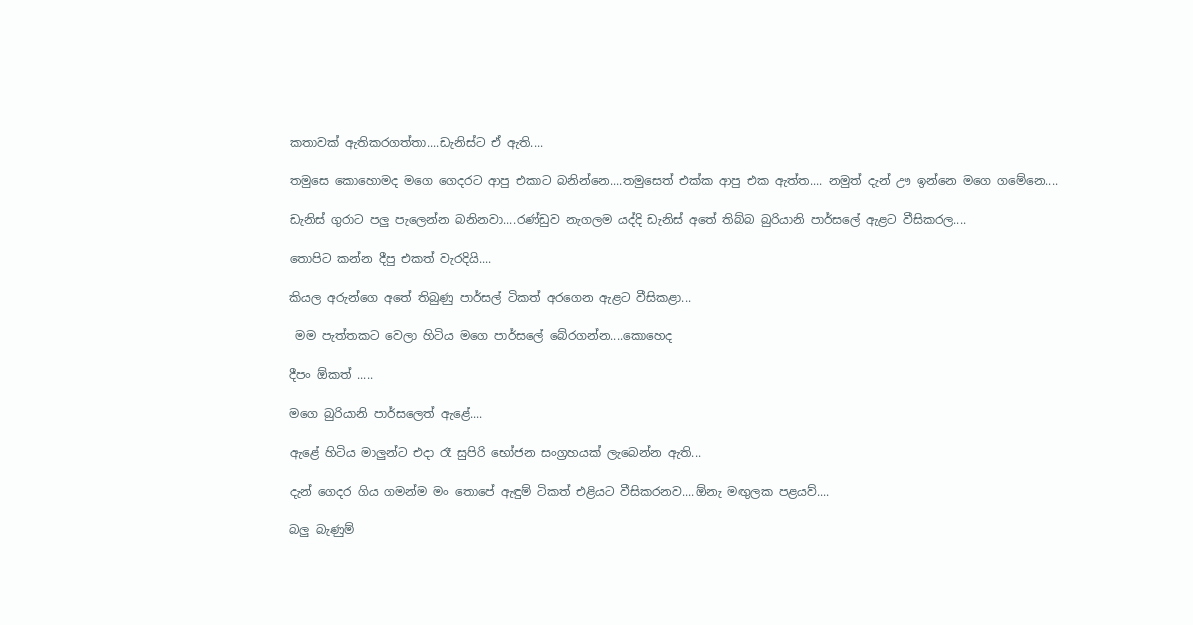කතාවක් ඇතිකරගත්තා....ඩැනිස්ට ඒ ඇති....

තමුසෙ කොහොමද මගෙ ගෙදරට ආපු එකාට බනින්නෙ....තමුසෙත් එක්ක ආපු එක ඇත්ත.... නමුත් දැන් ඌ ඉන්නෙ මගෙ ගමේනෙ....

ඩැනිස් ගුරාට පලු පැලෙන්න බනිනවා....රණ්ඩුව නැගලම යද්දි ඩැනිස් අතේ තිබ්බ බුරියානි පාර්සලේ ඇළට වීසිකරල....

තොපිට කන්න දීපු එකත් වැරදියි....

කියල අරුන්ගෙ අතේ තිබුණු පාර්සල් ටිකත් අරගෙන ඇළට වීසිකළා...

 මම පැත්තකට වෙලා හිටිය මගෙ පාර්සලේ බේරගන්න....කොහෙද

දීපං ඕකත් .....

මගෙ බුරියානි පාර්සලෙත් ඇළේ....

ඇළේ හිටිය මාලුන්ට එදා රෑ සුපිරි භෝජන සංග්‍රහයක් ලැබෙන්න ඇති...

දැන් ගෙදර ගිය ගමන්ම මං තොපේ ඇඳුම් ටිකත් එළියට වීසිකරනව....ඕනැ මඟුලක පළයව්....

බලු බැණුම්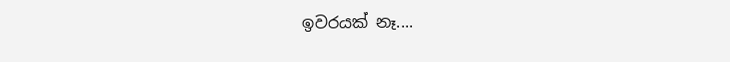ඉවරයක් නෑ....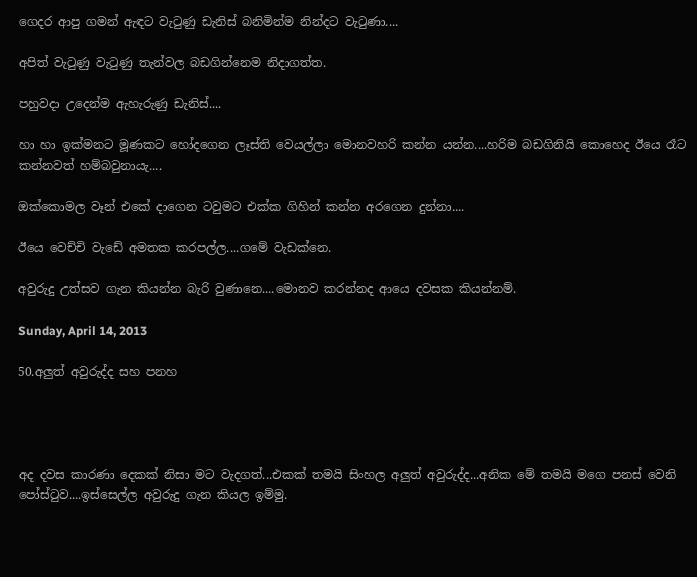ගෙදර ආපු ගමන් ඇඳට වැටුණු ඩැනිස් බනිමින්ම නින්දට වැටුණා....

අපිත් වැටුණු වැටුණු තැන්වල බඩගින්නෙම නිදාගත්ත.

පහුවදා උදෙන්ම ඇහැරුණු ඩැනිස්....

හා හා ඉක්මනට මූණකට හෝදගෙන ලෑස්ති වෙයල්ලා මොනවහරි කන්න යන්න....හරිම බඩගිනියි කොහෙද ඊයෙ රෑට කන්නවත් හම්බවුනායැ....

ඔක්කොමල වෑන් එකේ දාගෙන ටවුමට එක්ක ගිහින් කන්න අරගෙන දුන්නා....

ඊයෙ වෙච්චි වැඩේ අමතක කරපල්ල....ගමේ වැඩක්නෙ.

අවුරුදු උත්සව ගැන කියන්න බැරි වුණානෙ....මොනව කරන්නද ආයෙ දවසක කියන්නම්.

Sunday, April 14, 2013

50.අලුත් අවුරුද්ද සහ පනහ




අද දවස කාරණා දෙකක් නිසා මට වැදගත්...එකක් තමයි සිංහල අලුත් අවුරුද්ද...අනික මේ තමයි මගෙ පනස් වෙනි පෝස්ටුව....ඉස්සෙල්ල අවුරුදු ගැන කියල ඉම්මු.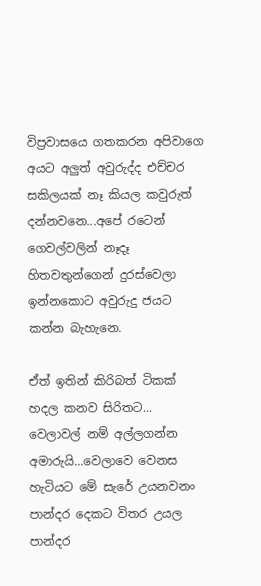විප්‍රවාසයෙ ගතකරන අපිවාගෙ අයට අලුත් අවුරුද්ද එච්චර සකිලයක් නෑ කියල කවුරුත් දන්නවනෙ...අපේ රටෙන් ගෙවල්වලින් නෑදෑ හිතවතුන්ගෙන් දුරස්වෙලා ඉන්නකොට අවුරුදු ජයට කන්න බැහැනෙ.

ඒත් ඉතින් කිරිබත් ටිකක් හදල කනව සිරිතට... වෙලාවල් නම් අල්ලගන්න අමාරුයි...වෙලාවෙ වෙනස හැටියට මේ සැරේ උයනවනං පාන්දර දෙකට විතර උයල පාන්දර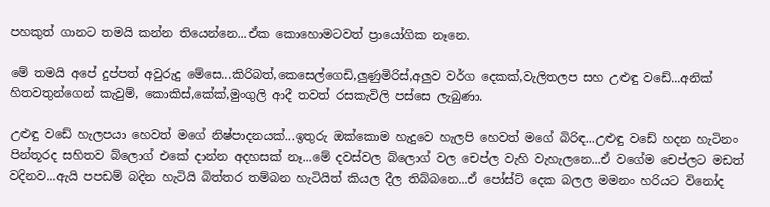පහකුත් ගානට තමයි කන්න තියෙන්නෙ...ඒක කොහොමටවත් ප්‍රායෝගික නෑනෙ.

මේ තමයි අපේ දුප්පත් අවුරුදු මේසෙ...කිරිබත්,කෙසෙල්ගෙඩි,ලුණුමිරිස්,අලුව වර්ග දෙකක්,වැලිතලප සහ උළුඳු වඩේ...අනික් හිතවතුන්ගෙන් කැවුම්, කොකිස්,කේක්,මුංගුලි ආදී තවත් රසකැවිලි පස්සෙ ලැබුණා.

උළුඳු වඩේ හැලපයා හෙවත් මගේ නිෂ්පාදනයක්...ඉතුරු ඔක්කොම හැදුවෙ හැලපි හෙවත් මගේ බිරිඳ...උළුඳු වඩේ හදන හැටිනං පින්තූරද සහිතව බ්ලොග් එකේ දාන්න අදහසක් නෑ...මේ දවස්වල බ්ලොග් වල චෙප්ල වැහි වැහැලනෙ...ඒ වගේම චෙප්ලට මඩත් වදිනව...ඇයි පපඩම් බදින හැටියි බිත්තර තම්බන හැටියිත් කියල දීල තිබ්බනෙ...ඒ පෝස්ට් දෙක බලල මමනං හරියට විනෝද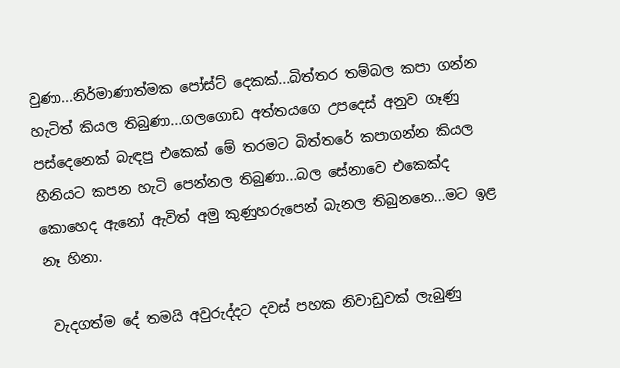වුණා...නිර්මාණාත්මක පෝස්ට් දෙකක්...බිත්තර තම්බල කපා ගන්න හැටිත් කියල තිබුණා...ගලගොඩ අත්තයගෙ උපදෙස් අනුව ගෑණු පස්දෙනෙක් බැඳපු එකෙක් මේ තරමට බිත්තරේ කපාගන්න කියල හීනියට කපන හැටි පෙන්නල තිබුණා...බල සේනාවෙ එකෙක්ද කොහෙද ඇනෝ ඇවිත් අමු කුණුහරුපෙන් බැනල තිබුනනෙ...මට ඉළ නෑ හිනා.

 වැදගත්ම දේ තමයි අවුරුද්දට දවස් පහක නිවාඩුවක් ලැබුණු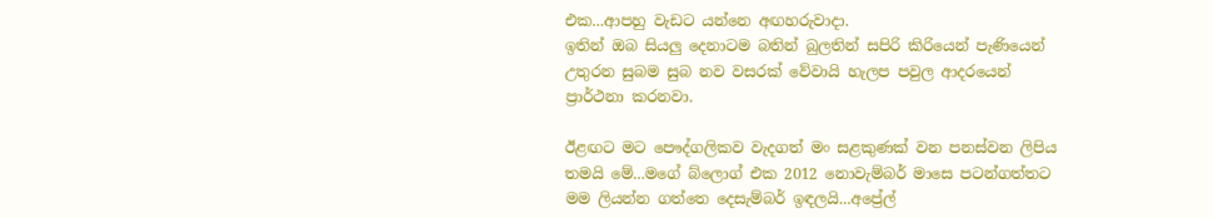එක...ආපහු වැඩට යන්නෙ අඟහරුවාදා.
ඉතින් ඔබ සියලු දෙනාටම බතින් බුලතින් සපිරි කිරියෙන් පැණියෙන් උතුරන සුබම සුබ නව වසරක් වේවායි හැලප පවුල ආදරයෙන් ප්‍රාර්ථනා කරනවා.

ඊළඟට මට පෞද්ගලිකව වැදගත් මං සළකුණක් වන පනස්වන ලිපිය තමයි මේ...මගේ බ්ලොග් එක 2012 නොවැම්බර් මාසෙ පටන්ගත්තට මම ලියන්න ගත්තෙ දෙසැම්බර් ඉඳලයි...අප්‍රේල්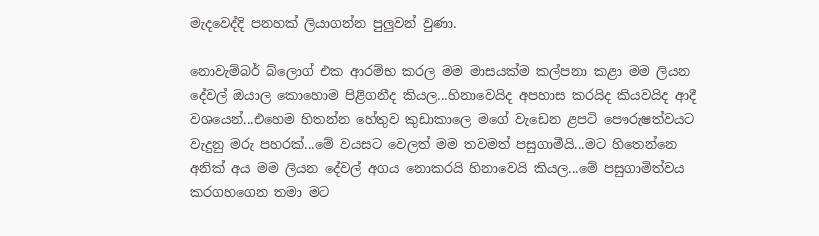මැදවෙද්දි පනහක් ලියාගන්න පුලුවන් වුණා.

නොවැම්බර් බ්ලොග් එක ආරම්භ කරල මම මාසයක්ම කල්පනා කළා මම ලියන දේවල් ඔයාල කොහොම පිළිගනීද කියල...හිනාවෙයිද අපහාස කරයිද කියවයිද ආදී වශයෙන්...එහෙම හිතන්න හේතුව කුඩාකාලෙ මගේ වැඩෙන ළපටි පෞරුෂත්වයට වැදුනු මරු පහරක්...මේ වයසට වෙලත් මම තවමත් පසුගාමීයි...මට හිතෙන්නෙ අනික් අය මම ලියන දේවල් අගය නොකරයි හිනාවෙයි කියල...මේ පසුගාමිත්වය කරගහගෙන තමා මට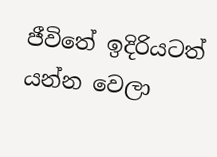ජීවිතේ ඉදිරියටත් යන්න වෙලා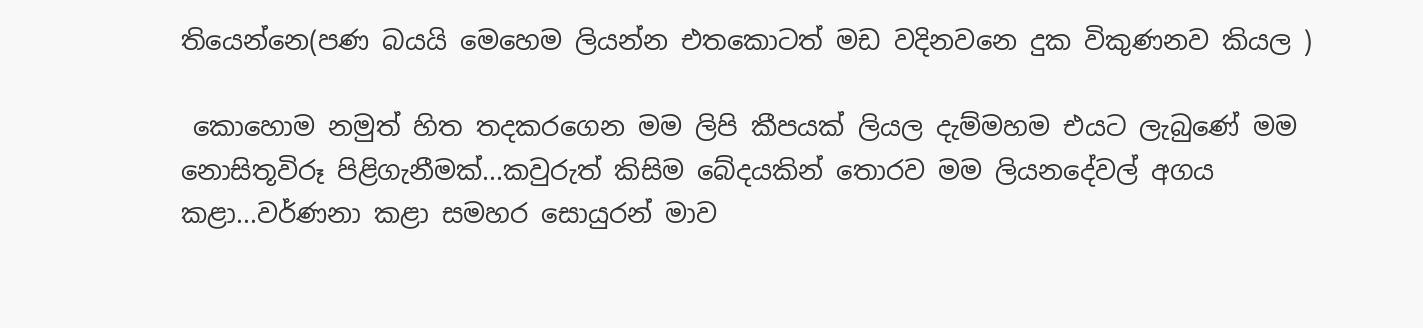තියෙන්නෙ(පණ බයයි මෙහෙම ලියන්න එතකොටත් මඩ වදිනවනෙ දුක විකුණනව කියල )

 කොහොම නමුත් හිත තදකරගෙන මම ලිපි කීපයක් ලියල දැම්මහම එයට ලැබුණේ මම නොසිතූවිරූ පිළිගැනීමක්...කවුරුත් කිසිම බේදයකින් තොරව මම ලියනදේවල් අගය කළා...වර්ණනා කළා සමහර සොයුරන් මාව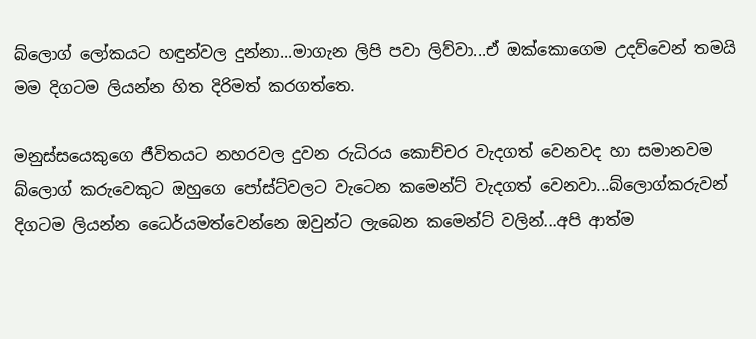බ්ලොග් ලෝකයට හඳුන්වල දුන්නා...මාගැන ලිපි පවා ලිව්වා...ඒ ඔක්කොගෙම උදව්වෙන් තමයි මම දිගටම ලියන්න හිත දිරිමත් කරගත්තෙ.

මනුස්සයෙකුගෙ ජීවිතයට නහරවල දුවන රුධිරය කොච්චර වැදගත් වෙනවද හා සමානවම බ්ලොග් කරුවෙකුට ඔහුගෙ පෝස්ට්වලට වැටෙන කමෙන්ට් වැදගත් වෙනවා...බ්ලොග්කරුවන් දිගටම ලියන්න ධෛර්යමත්වෙන්නෙ ඔවුන්ට ලැබෙන කමෙන්ට් වලින්...අපි ආත්ම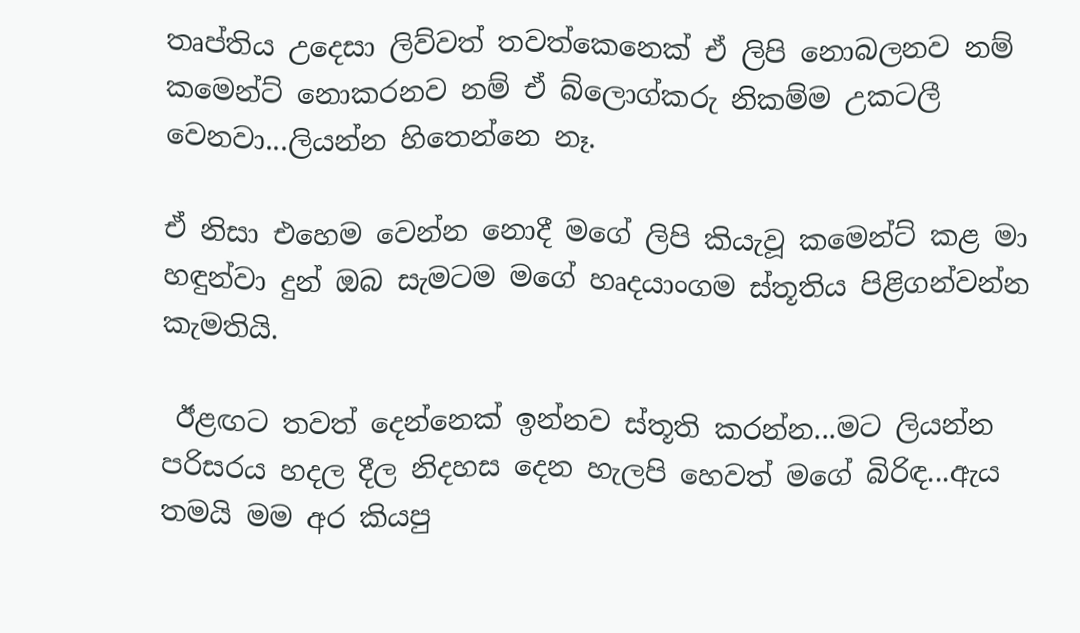තෘප්තිය උදෙසා ලිව්වත් තවත්කෙනෙක් ඒ ලිපි නොබලනව නම් කමෙන්ට් නොකරනව නම් ඒ බ්ලොග්කරු නිකම්ම උකටලී වෙනවා...ලියන්න හිතෙන්නෙ නෑ.

ඒ නිසා එහෙම වෙන්න නොදී මගේ ලිපි කියැවූ කමෙන්ට් කළ මා හඳුන්වා දුන් ඔබ සැමටම මගේ හෘදයාංගම ස්තූතිය පිළිගන්වන්න කැමතියි.

 ඊළඟට තවත් දෙන්නෙක් ඉන්නව ස්තූති කරන්න...මට ලියන්න පරිසරය හදල දීල නිදහස දෙන හැලපි හෙවත් මගේ බිරිඳ...ඇය තමයි මම අර කියපු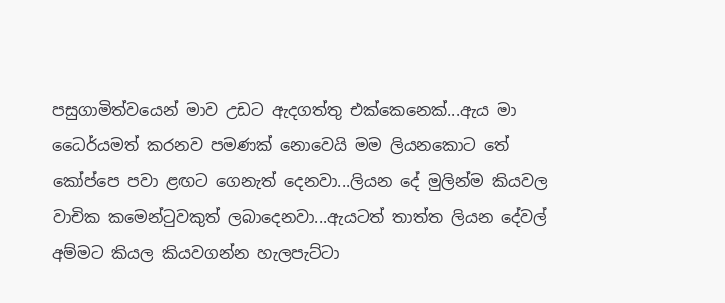පසුගාමිත්වයෙන් මාව උඩට ඇදගත්තු එක්කෙනෙක්...ඇය මා ධෛර්යමත් කරනව පමණක් නොවෙයි මම ලියනකොට තේ කෝප්පෙ පවා ළඟට ගෙනැත් දෙනවා...ලියන දේ මුලින්ම කියවල වාචික කමෙන්ටුවකුත් ලබාදෙනවා...ඇයටත් තාත්ත ලියන දේවල් අම්මට කියල කියවගන්න හැලපැට්ටා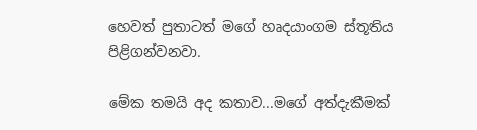හෙවත් පුතාටත් මගේ හෘදයාංගම ස්තූතිය පිළිගන්වනවා.

මේක තමයි අද කතාව...මගේ අත්දැකීමක්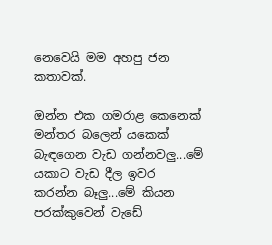නෙවෙයි මම අහපු ජන කතාවක්.

ඔන්න එක ගමරාළ කෙනෙක් මන්තර බලෙන් යකෙක් බැඳගෙන වැඩ ගන්නවලු...මේ යකාට වැඩ දීල ඉවර කරන්න බෑලු...මේ කියන පරක්කුවෙන් වැඩේ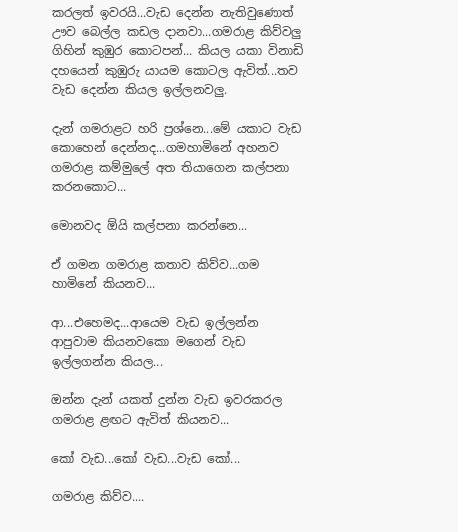කරලත් ඉවරයි...වැඩ දෙන්න නැතිවුණොත් ඌව බෙල්ල කඩල දානවා...ගමරාළ කිව්වලු ගිහින් කුඹුර කොටපන්... කියල යකා විනාඩි දහයෙන් කුඹුරු යායම කොටල ඇවිත්...තව වැඩ දෙන්න කියල ඉල්ලනවලු.

දැන් ගමරාළට හරි ප්‍රශ්නෙ...මේ යකාට වැඩ කොහෙන් දෙන්නද...ගමහාමිනේ අහනව ගමරාළ කම්මුලේ අත තියාගෙන කල්පනා කරනකොට...

මොනවද ඕයි කල්පනා කරන්නෙ...

ඒ ගමන ගමරාළ කතාව කිව්ව...ගම හාමිනේ කියනව...

ආ...එහෙමද...ආයෙම වැඩ ඉල්ලන්න ආපුවාම කියනවකො මගෙන් වැඩ ඉල්ලගන්න කියල...

ඔන්න දැන් යකත් දුන්න වැඩ ඉවරකරල ගමරාළ ළඟට ඇවිත් කියනව...

කෝ වැඩ...කෝ වැඩ...වැඩ කෝ...

ගමරාළ කිව්ව....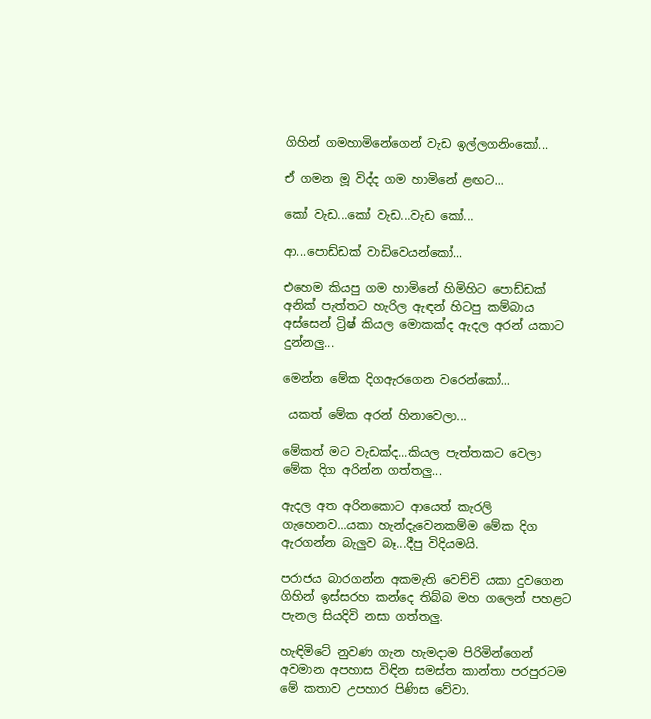ගිහින් ගමහාමිනේගෙන් වැඩ ඉල්ලගනිංකෝ...

ඒ ගමන මූ විද්ද ගම හාමිනේ ළඟට...

කෝ වැඩ...කෝ වැඩ...වැඩ කෝ...

ආ...පොඩ්ඩක් වාඩිවෙයන්කෝ...

එහෙම කියපු ගම හාමිනේ හිමිහිට පොඩ්ඩක් අනික් පැත්තට හැරිල ඇඳන් හිටපු කම්බාය අස්සෙන් ට්‍රිෂ් කියල මොකක්ද ඇදල අරන් යකාට දුන්නලු...

මෙන්න මේක දිගඇරගෙන වරෙන්කෝ...

 යකත් මේක අරන් හිනාවෙලා...

මේකත් මට වැඩක්ද...කියල පැත්තකට වෙලා මේක දිග අරින්න ගත්තලු...

ඇදල අත අරිනකොට ආයෙත් කැරලි ගැහෙනව...යකා හැන්දැවෙනකම්ම මේක දිග ඇරගන්න බැලුව බෑ...දීපු විදියමයි.

පරාජය බාරගන්න අකමැති වෙච්චි යකා දුවගෙන ගිහින් ඉස්සරහ කන්දෙ තිබ්බ මහ ගලෙන් පහළට පැනල සියදිවි නසා ගත්තලු.

හැඳිමිටේ නුවණ ගැන හැමදාම පිරිමින්ගෙන් අවමාන අපහාස විඳින සමස්ත කාන්තා පරපුරටම මේ කතාව උපහාර පිණිස වේවා.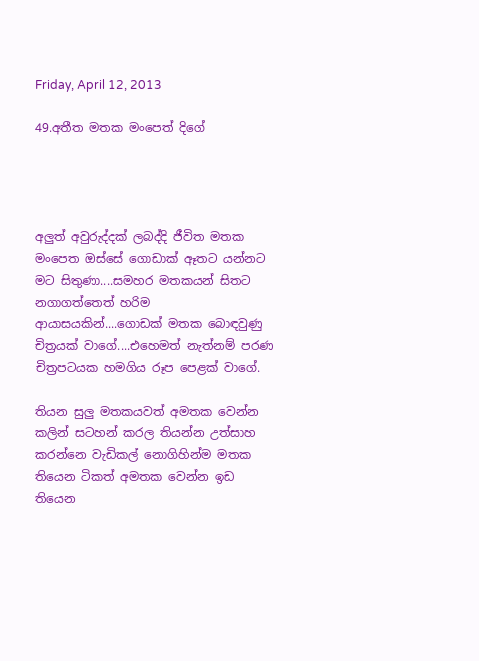Friday, April 12, 2013

49.අතීත මතක මංපෙත් දිගේ




අලුත් අවුරුද්දක් ලබද්දි ජීවිත මතක මංපෙත ඔස්සේ ගොඩාක් ඈතට යන්නට මට සිතුණා....සමහර මතකයන් සිතට නගාගත්තෙත් හරිම ආයාසයකින්....ගොඩක් මතක බොඳවුණු චිත්‍රයක් වාගේ....එහෙමත් නැත්නම් පරණ චිත්‍රපටයක හමගිය රූප පෙළක් වාගේ.

තියන සුලු මතකයවත් අමතක වෙන්න කලින් සටහන් කරල තියන්න උත්සාහ කරන්නෙ වැඩිකල් නොගිහින්ම මතක තියෙන ටිකත් අමතක වෙන්න ඉඩ තියෙන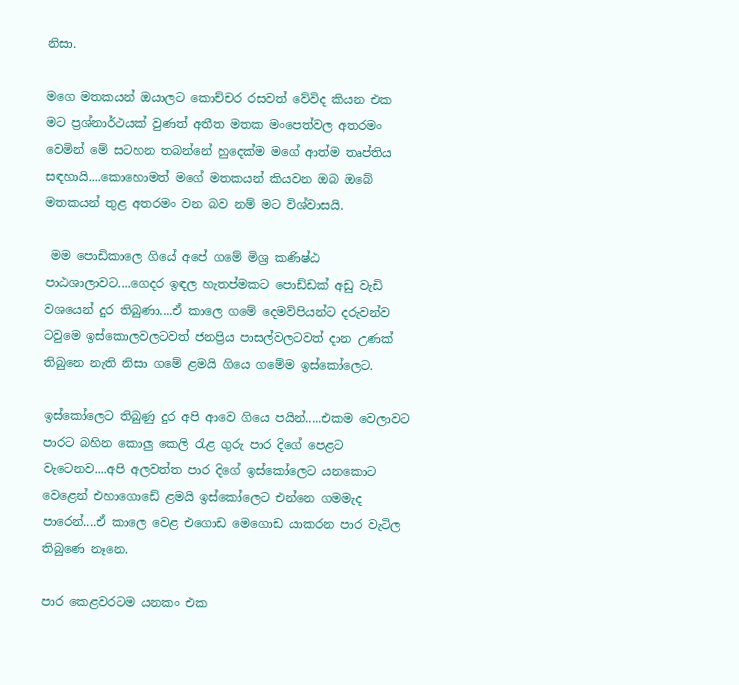නිසා.

මගෙ මතකයන් ඔයාලට කොච්චර රසවත් වේවිද කියන එක මට ප්‍රශ්නාර්ථයක් වුණත් අතීත මතක මංපෙත්වල අතරමං වෙමින් මේ සටහන තබන්නේ හුදෙක්ම මගේ ආත්ම තෘප්තිය සඳහායි....කොහොමත් මගේ මතකයන් කියවන ඔබ ඔබේ මතකයන් තුළ අතරමං වන බව නම් මට විශ්වාසයි.

 මම පොඩිකාලෙ ගියේ අපේ ගමේ මිශ්‍ර කණිෂ්ඨ පාඨශාලාවට....ගෙදර ඉඳල හැතප්මකට පොඩ්ඩක් අඩු වැඩි වශයෙන් දුර තිබුණා....ඒ කාලෙ ගමේ දෙමව්පියන්ට දරුවන්ව ටවුමෙ ඉස්කොලවලටවත් ජනප්‍රිය පාසල්වලටවත් දාන උණක් තිබුනෙ නැති නිසා ගමේ ළමයි ගියෙ ගමේම ඉස්කෝලෙට.

ඉස්කෝලෙට තිබුණු දුර අපි ආවෙ ගියෙ පයින්.....එකම වෙලාවට පාරට බහින කොලු කෙලි රැළ ගුරු පාර දිගේ පෙළට වැටෙනව....අපි අලවත්ත පාර දිගේ ඉස්කෝලෙට යනකොට වෙළෙන් එහාගොඩේ ළමයි ඉස්කෝලෙට එන්නෙ ගමමැද පාරෙන්....ඒ කාලෙ වෙළ එගොඩ මෙගොඩ යාකරන පාර වැටිල තිබුණෙ නෑනෙ.

පාර කෙළවරටම යනකං එක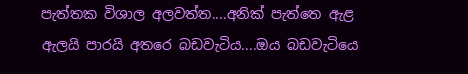පැත්තක විශාල අලවත්ත....අනික් පැත්තෙ ඇළ ඇලයි පාරයි අතරෙ බඩවැටිය....ඔය බඩවැටියෙ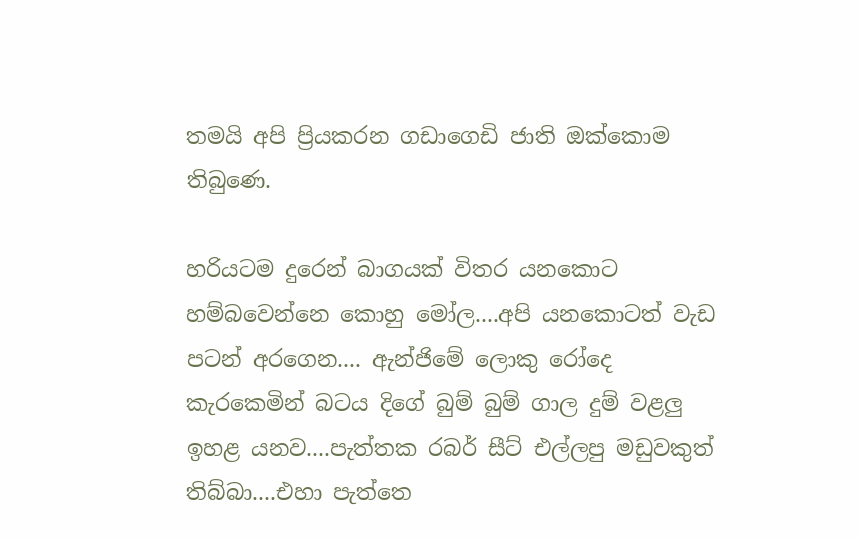තමයි අපි ප්‍රියකරන ගඩාගෙඩි ජාති ඔක්කොම තිබුණෙ.

හරියටම දුරෙන් බාගයක් විතර යනකොට හම්බවෙන්නෙ කොහු මෝල....අපි යනකොටත් වැඩ පටන් අරගෙන.... ඇන්ජිමේ ලොකු රෝදෙ කැරකෙමින් බටය දිගේ බුම් බුම් ගාල දුම් වළලු ඉහළ යනව....පැත්තක රබර් සීට් එල්ලපු මඩුවකුත් තිබ්බා....එහා පැත්තෙ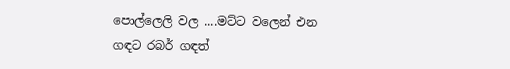පොල්ලෙලි වල ....මට්ට වලෙන් එන ගඳට රබර් ගඳත්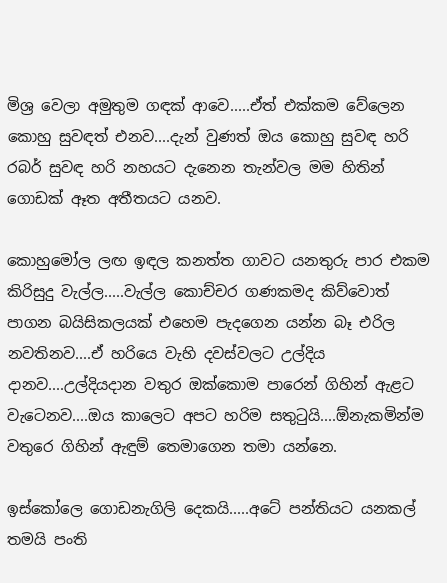මිශ්‍ර වෙලා අමුතුම ගඳක් ආවෙ.....ඒත් එක්කම වේලෙන කොහු සුවඳත් එනව....දැන් වුණත් ඔය කොහු සුවඳ හරි රබර් සුවඳ හරි නහයට දැනෙන තැන්වල මම හිතින් ගොඩක් ඈත අතීතයට යනව.

කොහුමෝල ලඟ ඉඳල කනත්ත ගාවට යනතුරු පාර එකම කිරිසුදු වැල්ල.....වැල්ල කොච්චර ගණකමද කිව්වොත් පාගන බයිසිකලයක් එහෙම පැදගෙන යන්න බෑ එරිල නවතිනව....ඒ හරියෙ වැහි දවස්වලට උල්දිය දානව....උල්දියදාන වතුර ඔක්කොම පාරෙන් ගිහින් ඇළට වැටෙනව....ඔය කාලෙට අපට හරිම සතුටුයි....ඕනැකමින්ම වතුරෙ ගිහින් ඇඳුම් තෙමාගෙන තමා යන්නෙ.

ඉස්කෝලෙ ගොඩනැගිලි දෙකයි.....අටේ පන්තියට යනකල් තමයි පංති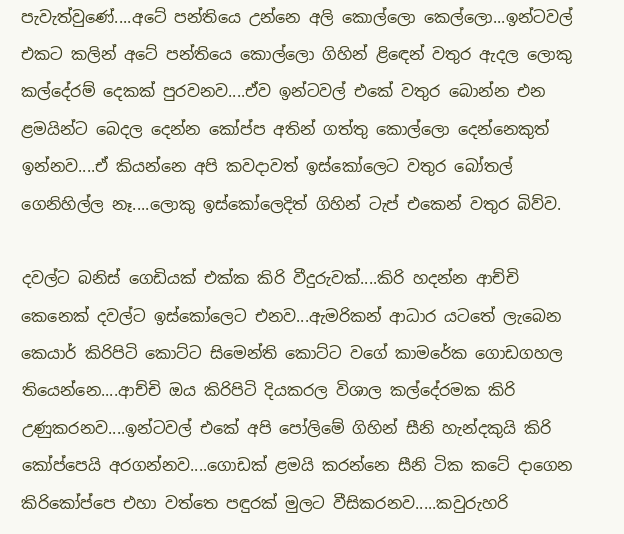පැවැත්වුණේ....අටේ පන්තියෙ උන්නෙ අලි කොල්ලො කෙල්ලො...ඉන්ටවල් එකට කලින් අටේ පන්තියෙ කොල්ලො ගිහින් ළිඳෙන් වතුර ඇදල ලොකු කල්දේරම් දෙකක් පුරවනව....ඒව ඉන්ටවල් එකේ වතුර බොන්න එන ළමයින්ට බෙදල දෙන්න කෝප්ප අතින් ගත්තු කොල්ලො දෙන්නෙකුත් ඉන්නව....ඒ කියන්නෙ අපි කවදාවත් ඉස්කෝලෙට වතුර බෝතල් ගෙනිහිල්ල නෑ....ලොකු ඉස්කෝලෙදිත් ගිහින් ටැප් එකෙන් වතුර බිව්ව.

දවල්ට බනිස් ගෙඩියක් එක්ක කිරි වීදුරුවක්....කිරි හදන්න ආච්චි කෙනෙක් දවල්ට ඉස්කෝලෙට එනව...ඇමරිකන් ආධාර යටතේ ලැබෙන කෙයාර් කිරිපිටි කොට්ට සිමෙන්ති කොට්ට වගේ කාමරේක ගොඩගහල තියෙන්නෙ....ආච්චි ඔය කිරිපිටි දියකරල විශාල කල්දේරමක කිරි උණුකරනව....ඉන්ටවල් එකේ අපි පෝලිමේ ගිහින් සීනි හැන්දකුයි කිරි කෝප්පෙයි අරගන්නව....ගොඩක් ළමයි කරන්නෙ සීනි ටික කටේ දාගෙන කිරිකෝප්පෙ එහා වත්තෙ පඳුරක් මුලට වීසිකරනව.....කවුරුහරි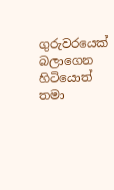ගුරුවරයෙක් බලාගෙන හිටියොත් තමා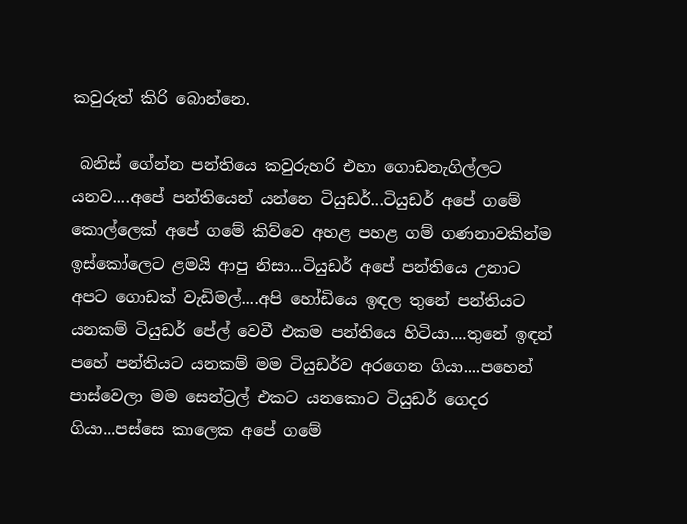කවුරුත් කිරි බොන්නෙ.

 බනිස් ගේන්න පන්තියෙ කවුරුහරි එහා ගොඩනැගිල්ලට යනව....අපේ පන්තියෙන් යන්නෙ ටියුඩර්...ටියුඩර් අපේ ගමේ කොල්ලෙක් අපේ ගමේ කිව්වෙ අහළ පහළ ගම් ගණනාවකින්ම ඉස්කෝලෙට ළමයි ආපු නිසා...ටියුඩර් අපේ පන්තියෙ උනාට අපට ගොඩක් වැඩිමල්....අපි හෝඩියෙ ඉඳල තුනේ පන්තියට යනකම් ටියුඩර් පේල් වෙවී එකම පන්තියෙ හිටියා....තුනේ ඉඳන් පහේ පන්තියට යනකම් මම ටියුඩර්ව අරගෙන ගියා....පහෙන් පාස්වෙලා මම සෙන්ට්‍රල් එකට යනකොට ටියුඩර් ගෙදර ගියා...පස්සෙ කාලෙක අපේ ගමේ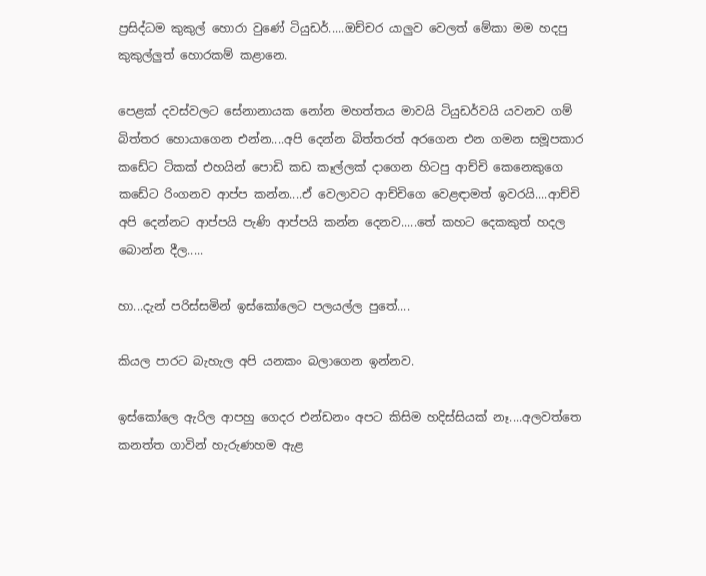ප්‍රසිද්ධම කුකුල් හොරා වුණේ ටියුඩර්.....ඔච්චර යාලුව වෙලත් මේකා මම හදපු කුකුල්ලුත් හොරකම් කළානෙ.

පෙළක් දවස්වලට සේනානායක නෝන මහත්තය මාවයි ටියුඩර්වයි යවනව ගම් බිත්තර හොයාගෙන එන්න....අපි දෙන්න බිත්තරත් අරගෙන එන ගමන සමූපකාර කඩේට ටිකක් එහයින් පොඩි කඩ කෑල්ලක් දාගෙන හිටපු ආච්චි කෙනෙකුගෙ කඩේට රිංගනව ආප්ප කන්න....ඒ වෙලාවට ආච්චිගෙ වෙළඳාමත් ඉවරයි....ආච්චි අපි දෙන්නට ආප්පයි පැණි ආප්පයි කන්න දෙනව.....තේ කහට දෙකකුත් හදල බොන්න දීල.....

හා...දැන් පරිස්සමින් ඉස්කෝලෙට පලයල්ල පුතේ....

කියල පාරට බැහැල අපි යනකං බලාගෙන ඉන්නව.

ඉස්කෝලෙ ඇරිල ආපහු ගෙදර එන්ඩනං අපට කිසිම හදිස්සියක් නෑ....අලවත්තෙ කනත්ත ගාවින් හැරුණහම ඇළ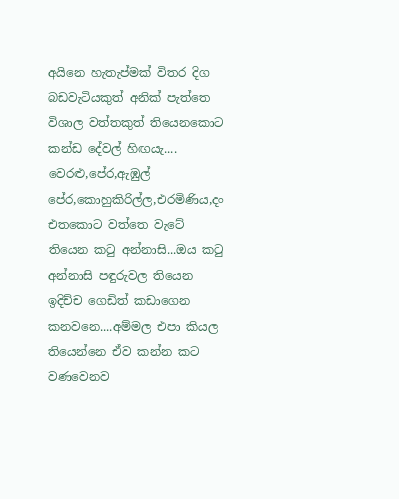අයිනෙ හැතැප්මක් විතර දිග බඩවැටියකුත් අනික් පැත්තෙ විශාල වත්තකුත් තියෙනකොට       කන්ඩ දේවල් හිඟයැ....    වෙරළු,පේර,ඇඹුල් පේර,කොහුකිරිල්ල,එරමිණිය,දං එතකොට වත්තෙ වැටේ තියෙන කටු අන්නාසි...ඔය කටු අන්නාසි පඳුරුවල තියෙන ඉදිච්ච ගෙඩිත් කඩාගෙන කනවනෙ....අම්මල එපා කියල තියෙන්නෙ ඒව කන්න කට වණවෙනව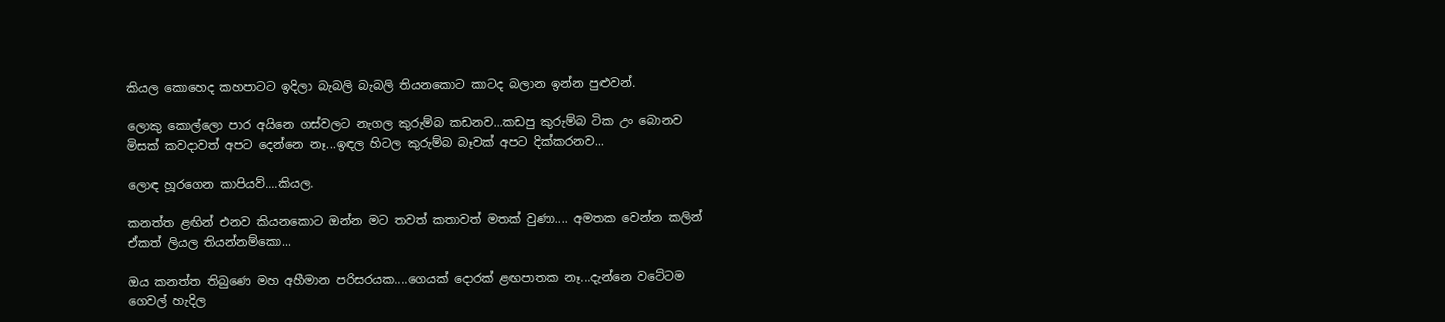කියල කොහෙද කහපාටට ඉදිලා බැබලි බැබලි තියනකොට කාටද බලාන ඉන්න පුළුවන්.

ලොකු කොල්ලො පාර අයිනෙ ගස්වලට නැගල කුරුම්බ කඩනව...කඩපු කුරුම්බ ටික උං බොනව මිසක් කවදාවත් අපට දෙන්නෙ නෑ...ඉඳල හිටල කුරුම්බ බෑවක් අපට දික්කරනව...

ලොඳ හූරගෙන කාපියව්....කියල.

කනත්ත ළඟින් එනව කියනකොට ඔන්න මට තවත් කතාවත් මතක් වුණා.... අමතක වෙන්න කලින් ඒකත් ලියල තියන්නම්කො...

ඔය කනත්ත තිබුණෙ මහ අහීමාන පරිසරයක....ගෙයක් දොරක් ළඟපාතක නෑ...දැන්නෙ වටේටම ගෙවල් හැදිල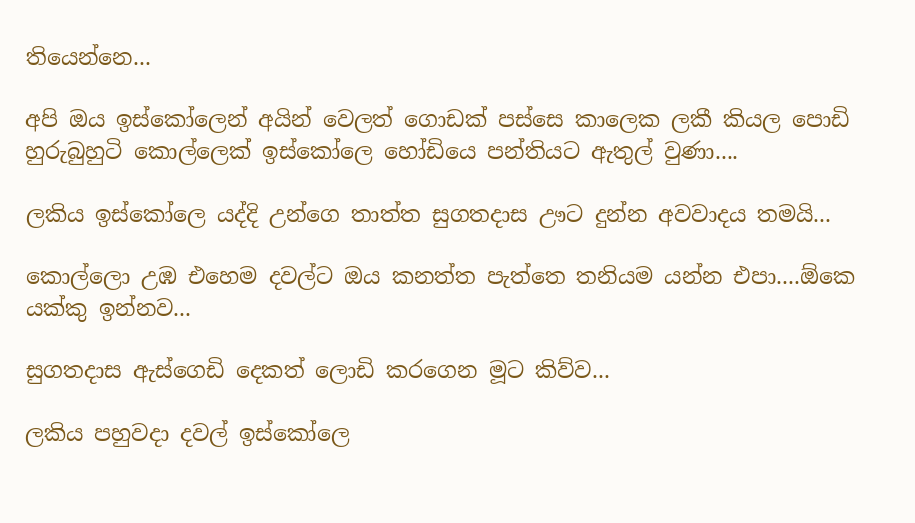තියෙන්නෙ...

අපි ඔය ඉස්කෝලෙන් අයින් වෙලත් ගොඩක් පස්සෙ කාලෙක ලකී කියල පොඩි හුරුබුහුටි කොල්ලෙක් ඉස්කෝලෙ හෝඩියෙ පන්තියට ඇතුල් වුණා....

ලකිය ඉස්කෝලෙ යද්දි උන්ගෙ තාත්ත සුගතදාස ඌට දුන්න අවවාදය තමයි...

කොල්ලො උඹ එහෙම දවල්ට ඔය කනත්ත පැත්තෙ තනියම යන්න එපා....ඕකෙ යක්කු ඉන්නව...

සුගතදාස ඇස්ගෙඩි දෙකත් ලොඩි කරගෙන මූට කිව්ව...

ලකිය පහුවදා දවල් ඉස්කෝලෙ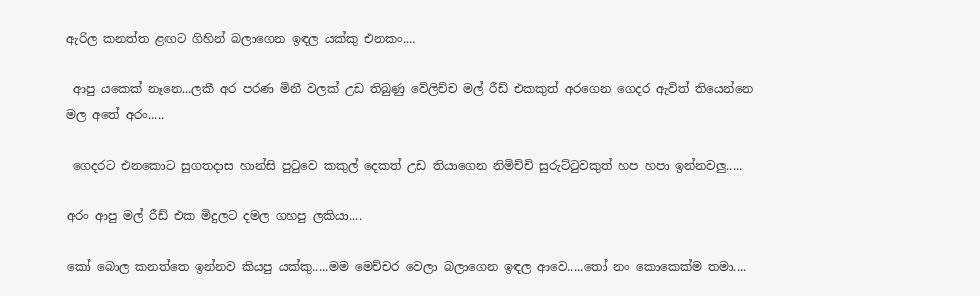ඇරිල කනත්ත ළඟට ගිහින් බලාගෙන ඉඳල යක්කු එනකං....

 ආපු යකෙක් නෑනෙ...ලකී අර පරණ මිනී වලක් උඩ තිබුණු වේලිච්ච මල් රීඩ් එකකුත් අරගෙන ගෙදර ඇවිත් තියෙන්නෙ මල අතේ අරං.....

 ගෙදරට එනකොට සුගතදාස හාන්සි පුටුවෙ කකුල් දෙකත් උඩ තියාගෙන නිමිච්චි සුරුට්ටුවකුත් හප හපා ඉන්නවලු.....

අරං ආපු මල් රීඩ් එක මිදුලට දමල ගහපු ලකියා....

කෝ බොල කනත්තෙ ඉන්නව කියපු යක්කු.....මම මෙච්චර වෙලා බලාගෙන ඉඳල ආවෙ.....තෝ නං කොකෙක්ම තමා....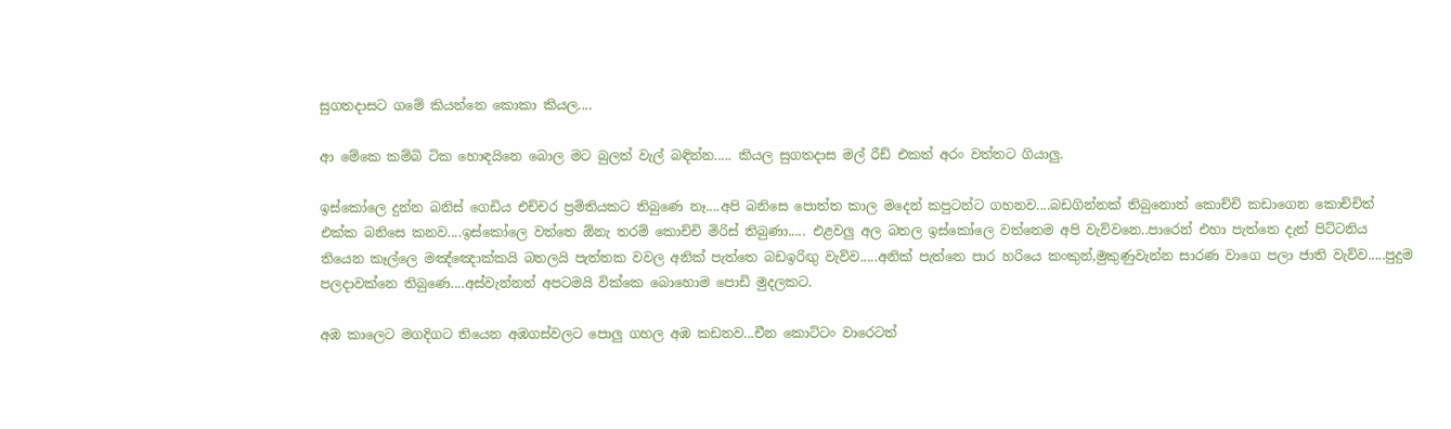සුගතදාසට ගමේ කියන්නෙ කොකා කියල....

ආ මේකෙ කම්බි ටික හොඳයිනෙ බොල මට බුලත් වැල් බඳින්න..... කියල සුගතදාස මල් රීඩ් එකත් අරං වත්තට ගියාලු.

ඉස්කෝලෙ දුන්න බනිස් ගෙඩිය එච්චර ප්‍රමිතියකට තිබුණෙ නෑ....අපි බනිසෙ පොත්ත කාල මදෙන් කපුටන්ට ගහනව....බඩගින්නක් තිබුනොත් කොච්චි කඩාගෙන කොච්චිත් එක්ක බනිසෙ කනව....ඉස්කෝලෙ වත්තෙ ඕනැ තරම් කොච්චි මිරිස් තිබුණා..... එළවලු අල බතල ඉස්කෝලෙ වත්තෙම අපි වැව්වනෙ..පාරෙන් එහා පැත්තෙ දැන් පිට්ටනිය තියෙන කෑල්ලෙ මඤ්ඤොක්කයි බතලයි පැත්තක වවල අනික් පැත්තෙ බඩඉරිඟු වැව්ව.....අනික් පැත්තෙ පාර හරියෙ කංකුන්,මුකුණුවැන්න සාරණ වාගෙ පලා ජාති වැව්ව.....පුදුම පලදාවක්නෙ තිබුණෙ....අස්වැන්නත් අපටමයි වික්කෙ බොහොම පොඩි මුදලකට.

අඹ කාලෙට මගදිගට තියෙන අඹගස්වලට පොලු ගහල අඹ කඩනව...චීන කොට්ටං වාරෙටත්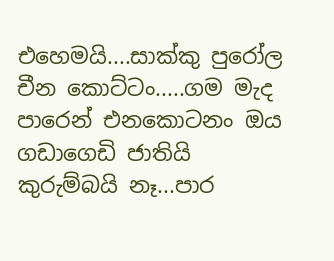එහෙමයි....සාක්කු පුරෝල චීන කොට්ටං.....ගම මැද පාරෙන් එනකොටනං ඔය ගඩාගෙඩි ජාතියි කුරුම්බයි නෑ...පාර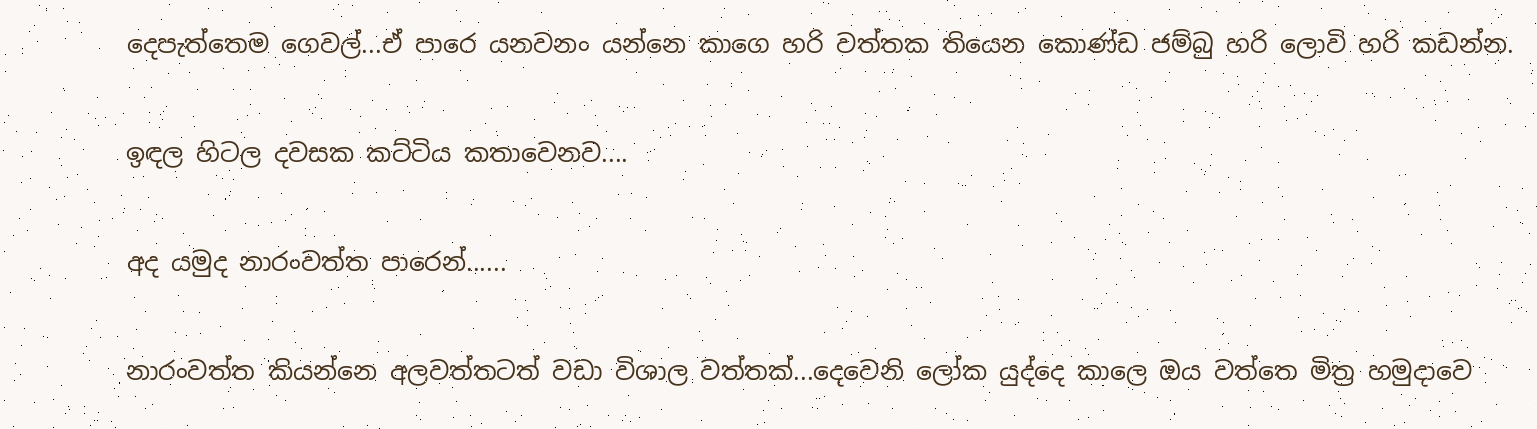දෙපැත්තෙම ගෙවල්...ඒ පාරෙ යනවනං යන්නෙ කාගෙ හරි වත්තක තියෙන කොණ්ඩ ජම්බු හරි ලොවි හරි කඩන්න.

ඉඳල හිටල දවසක කට්ටිය කතාවෙනව....

අද යමුද නාරංවත්ත පාරෙන්......

නාරංවත්ත කියන්නෙ අලවත්තටත් වඩා විශාල වත්තක්...දෙවෙනි ලෝක යුද්දෙ කාලෙ ඔය වත්තෙ මිත්‍ර හමුදාවෙ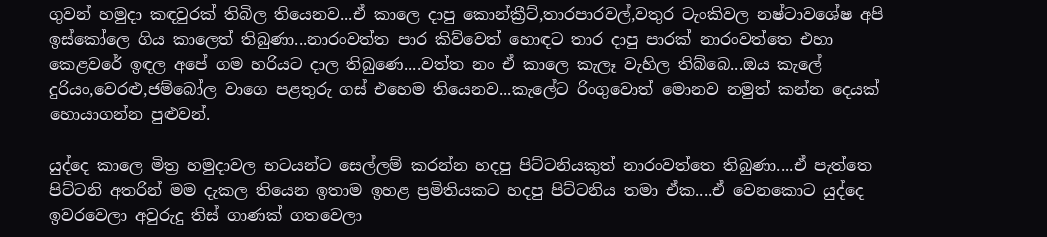ගුවන් හමුදා කඳවුරක් තිබිල තියෙනව...ඒ කාලෙ දාපු කොන්ක්‍රීට්,තාරපාරවල්,වතුර ටැංකිවල නෂ්ටාවශේෂ අපි ඉස්කෝලෙ ගිය කාලෙත් තිබුණා...නාරංවත්ත පාර කිව්වෙත් හොඳට තාර දාපු පාරක් නාරංවත්තෙ එහා කෙළවරේ ඉඳල අපේ ගම හරියට දාල තිබුණෙ....වත්ත නං ඒ කාලෙ කැලෑ වැහිල තිබ්බෙ...ඔය කැලේ දුරියං,වෙරළු,ජම්බෝල වාගෙ පළතුරු ගස් එහෙම තියෙනව...කැලේට රිංගුවොත් මොනව නමුත් කන්න දෙයක් හොයාගන්න පුළුවන්.

යුද්දෙ කාලෙ මිත්‍ර හමුදාවල භටයන්ට සෙල්ලම් කරන්න හදපු පිට්ටනියකුත් නාරංවත්තෙ තිබුණා....ඒ පැත්තෙ පිට්ටනි අතරින් මම දැකල තියෙන ඉතාම ඉහළ ප්‍රමිතියකට හදපු පිට්ටනිය තමා ඒක....ඒ වෙනකොට යුද්දෙ ඉවරවෙලා අවුරුදු තිස් ගාණක් ගතවෙලා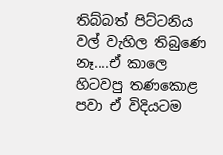තිබ්බත් පිට්ටනිය වල් වැහිල තිබුණෙ නෑ....ඒ කාලෙ හිටවපු තණකොළ පවා ඒ විදියටම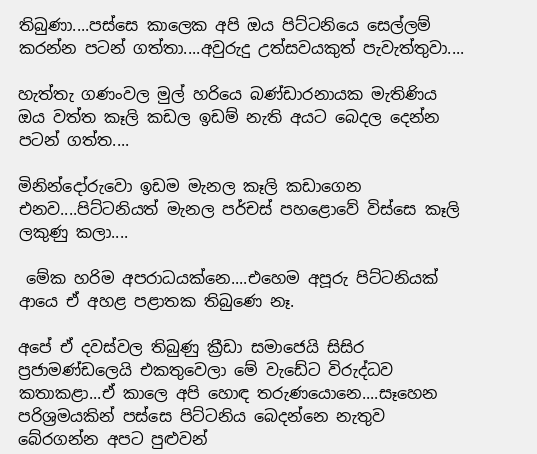තිබුණා....පස්සෙ කාලෙක අපි ඔය පිට්ටනියෙ සෙල්ලම් කරන්න පටන් ගත්තා....අවුරුදු උත්සවයකුත් පැවැත්තුවා....

හැත්තැ ගණංවල මුල් හරියෙ බණ්ඩාරනායක මැතිණිය ඔය වත්ත කෑලි කඩල ඉඩම් නැති අයට බෙදල දෙන්න පටන් ගත්ත....

මිනින්දෝරුවො ඉඩම මැනල කෑලි කඩාගෙන එනව....පිට්ටනියත් මැනල පර්චස් පහළොවේ විස්සෙ කෑලි ලකුණු කලා....

 මේක හරිම අපරාධයක්නෙ....එහෙම අපූරු පිට්ටනියක් ආයෙ ඒ අහළ පළාතක තිබුණෙ නෑ.

අපේ ඒ දවස්වල තිබුණු ක්‍රීඩා සමාජෙයි සිසිර ප්‍රජාමණ්ඩලෙයි එකතුවෙලා මේ වැඩේට විරුද්ධව කතාකළා...ඒ කාලෙ අපි හොඳ තරුණයොනෙ....සෑහෙන පරිශ්‍රමයකින් පස්සෙ පිට්ටනිය බෙදන්නෙ නැතුව බේරගන්න අපට පුළුවන්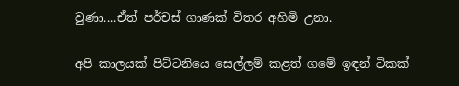වුණා....ඒත් පර්චස් ගාණක් විතර අහිමි උනා.

අපි කාලයක් පිට්ටනියෙ සෙල්ලම් කළත් ගමේ ඉඳන් ටිකක්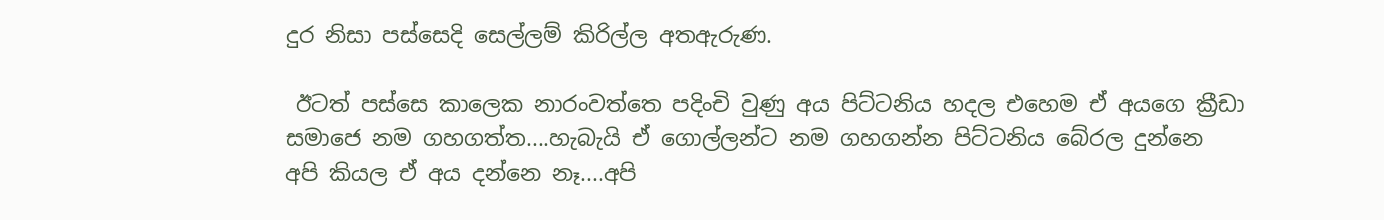දුර නිසා පස්සෙදි සෙල්ලම් කිරිල්ල අතඇරුණ.

 ඊටත් පස්සෙ කාලෙක නාරංවත්තෙ පදිංචි වුණු අය පිට්ටනිය හදල එහෙම ඒ අයගෙ ක්‍රීඩා සමාජෙ නම ගහගත්ත....හැබැයි ඒ ගොල්ලන්ට නම ගහගන්න පිට්ටනිය බේරල දුන්නෙ අපි කියල ඒ අය දන්නෙ නෑ....අපි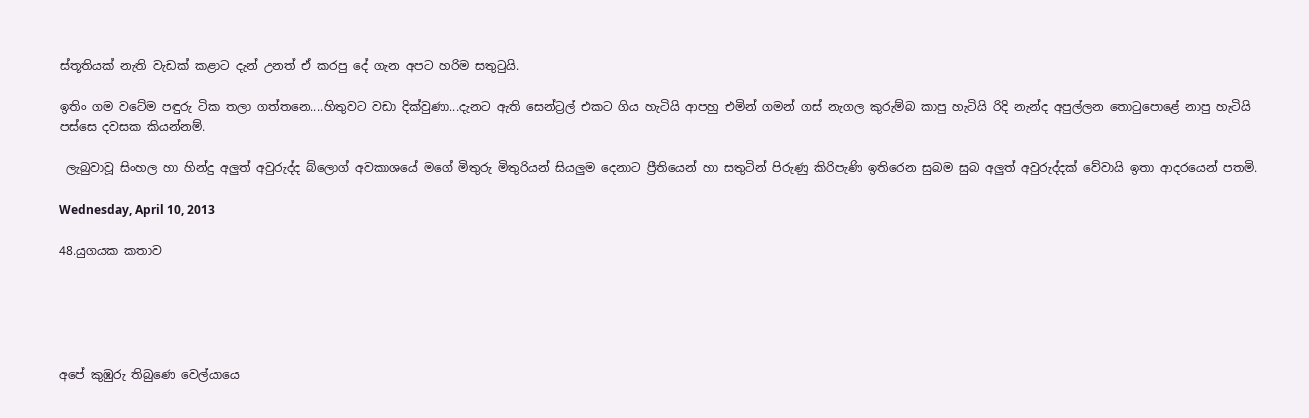ස්තූතියක් නැති වැඩක් කළාට දැන් උනත් ඒ කරපු දේ ගැන අපට හරිම සතුටුයි.

ඉතිං ගම වටේම පඳුරු ටික තලා ගත්තනෙ....හිතුවට වඩා දික්වුණා...දැනට ඇති සෙන්ට්‍රල් එකට ගිය හැටියි ආපහු එමින් ගමන් ගස් නැගල කුරුම්බ කාපු හැටියි රිදි නැන්ද අපුල්ලන තොටුපොළේ නාපු හැටියි පස්සෙ දවසක කියන්නම්.

 ලැබුවාවූ සිංහල හා හින්දු අලුත් අවුරුද්ද බ්ලොග් අවකාශයේ මගේ මිතුරු මිතුරියන් සියලුම දෙනාට ප්‍රීතියෙන් හා සතුටින් පිරුණු කිරිපැණි ඉතිරෙන සුබම සුබ අලුත් අවුරුද්දක් වේවායි ඉතා ආදරයෙන් පතමි.

Wednesday, April 10, 2013

48.යුගයක කතාව





අපේ කුඹුරු තිබුණෙ වෙල්යායෙ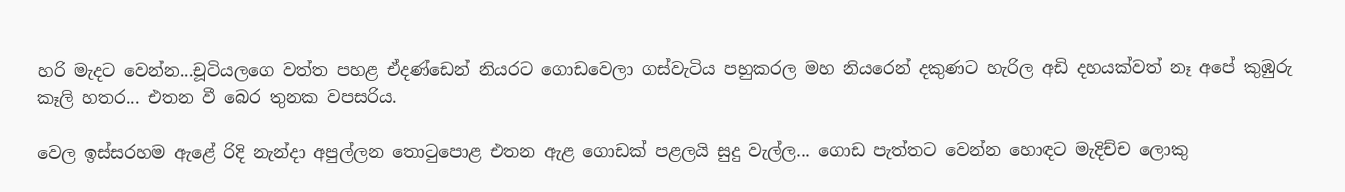හරි මැදට වෙන්න...චූටියලගෙ වත්ත පහළ ඒදණ්ඩෙන් නියරට ගොඩවෙලා ගස්වැටිය පහුකරල මහ නියරෙන් දකුණට හැරිල අඩි දහයක්වත් නෑ අපේ කුඹුරු කෑලි හතර... එතන වී බෙර තුනක වපසරිය.

වෙල ඉස්සරහම ඇළේ රිදි නැන්දා අපුල්ලන තොටුපොළ එතන ඇළ ගොඩක් පළලයි සුදු වැල්ල... ගොඩ පැත්තට වෙන්න හොඳට මැදිච්ච ලොකු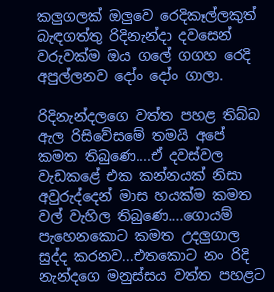කලුගලක් ඔලුවෙ රෙදිකෑල්ලකුත් බැඳගත්තු රිදිනැන්දා දවසෙන් වරුවක්ම ඔය ගලේ ගගහ රෙදි අපුල්ලනව දෝං දෝං ගාලා.

රිදිනැන්දලගෙ වත්ත පහළ තිබ්බ ඇල රිසිවේසමේ තමයි අපේ කමත තිබුණෙ....ඒ දවස්වල වැඩකළේ එක කන්නයක් නිසා අවුරුද්දෙන් මාස හයක්ම කමත වල් වැහිල තිබුණෙ....ගොයම් පැහෙනකොට කමත උදලුගාල සුද්ද කරනව...එතකොට නං රිදි නැන්දගෙ මනුස්සය වත්ත පහළට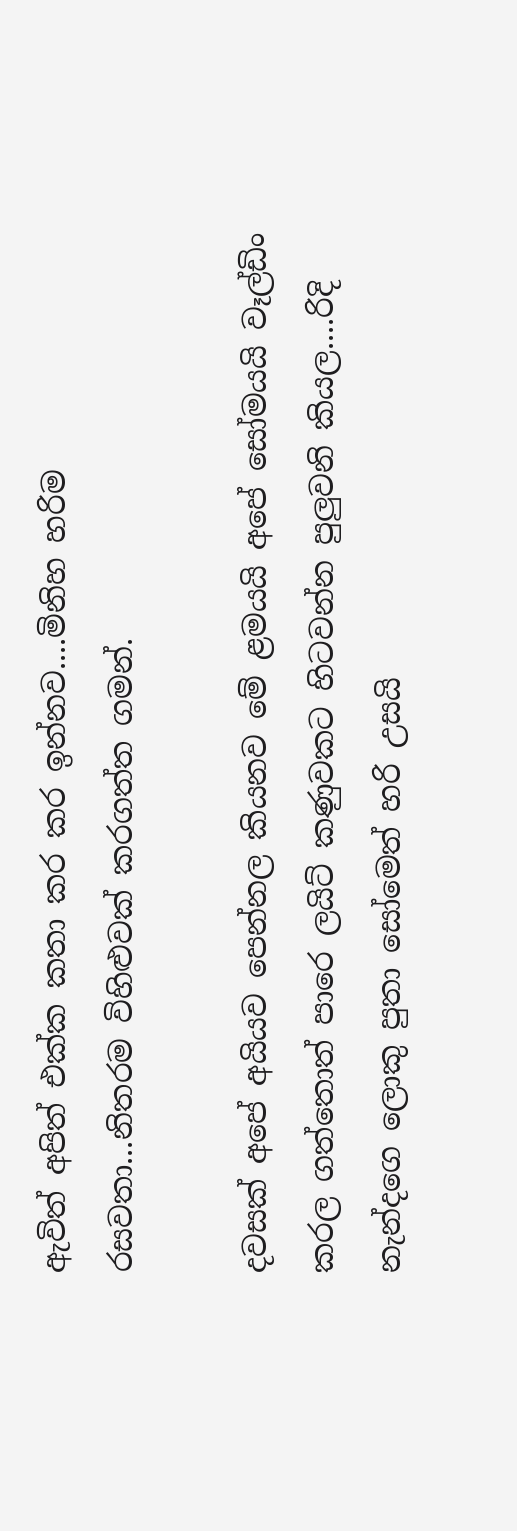ඇවිත් අපිත් එක්ක කතා කර කර ඉන්නව....මිනිහ හරිම රසවතා...නිතරම විහිළුවක් කරගත්ත ගමන්.

දවසක් අපේ අයියව පෙන්නල කියනව මේ ළමයයි අපේ සෝමයයි වෑල්ඩිං කරල ගත්තොත් පාරෙ ලයිට් කණුවකට හිටවන්න පුලුවනි කියල....රිදි නැන්දගෙ ලොකු පුතා සෝමෙත් හරි උසයි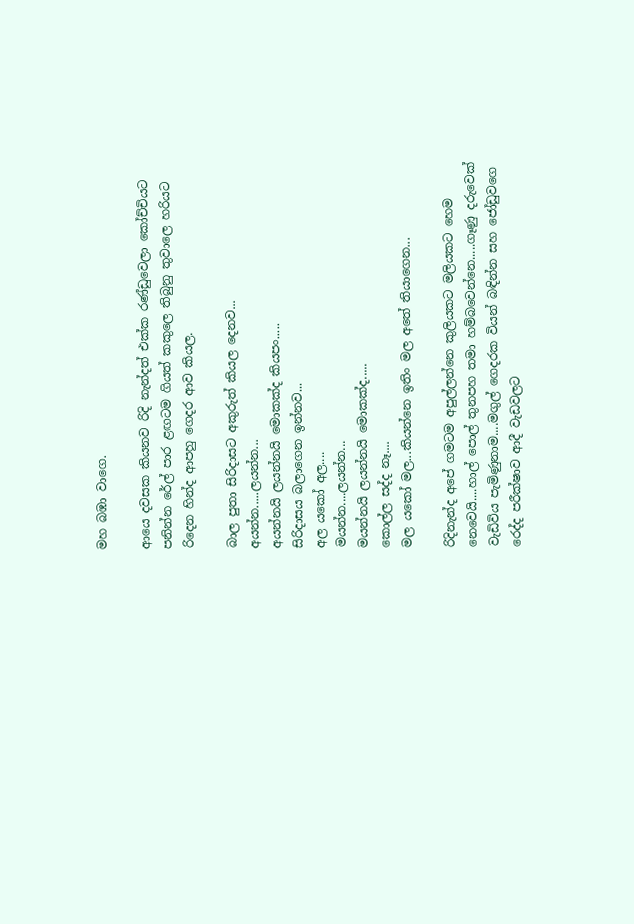මහ බඹා වාගෙ.

ආයෙ දවසක කියනව රිදි නැන්දත් එක්ක රණ්ඩුවෙලා කෝච්චියට පනින්න රේල් පාර ළඟටම ගියත් කකුලෙ තිබුනු තුවාලෙ හරියට රිදෙන හින්ද ආපහු ගෙදර ආව කියල.

බාල පුතා සිරිදාසට අකුරුත් කියල දෙනව...
අයන්න.....ලයන්න...
අයන්නයි ලයන්නයි මොකක්ද කියපං.....
සිරිදාසය බලාගෙන ඉන්නව...
අල යකෝ අල....
මයන්න....ලයන්න...
මයන්නයි ලයන්නයි මොකක්ද.....
කොල්ල සද්ද නෑ....
මල යකෝ මල...කියන්නෙ ඉතිං මල අතේ තියාගෙන...

රිදිනැන්ද අපේ ගමටම අපුල්ලන්නෙ කුලියකට මලියකට හෙම නෙවෙයි....හාල් පොල් තුනපහ තමා හම්බවෙන්නෙ.....ගෑණු දරුවෙක් වැඩිවිය පැමිණුනාම....මගුල් ගෙදරක වියන් බඳින්න සහ ජෝඩුවගෙ රෙද්ද පරීක්ෂාව ආදී වැඩවලට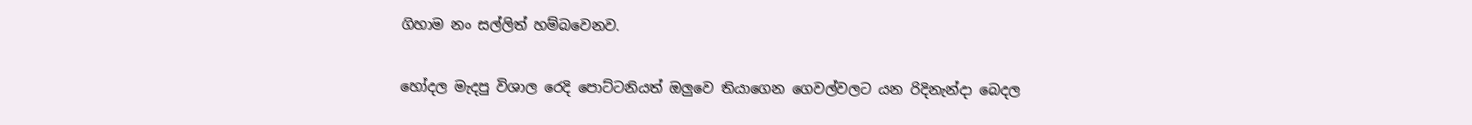ගිහාම නං සල්ලිත් හම්බවෙනව.

හෝදල මැදපු විශාල රෙදි පොට්ටනියත් ඔලුවෙ තියාගෙන ගෙවල්වලට යන රිදිනැන්දා බෙදල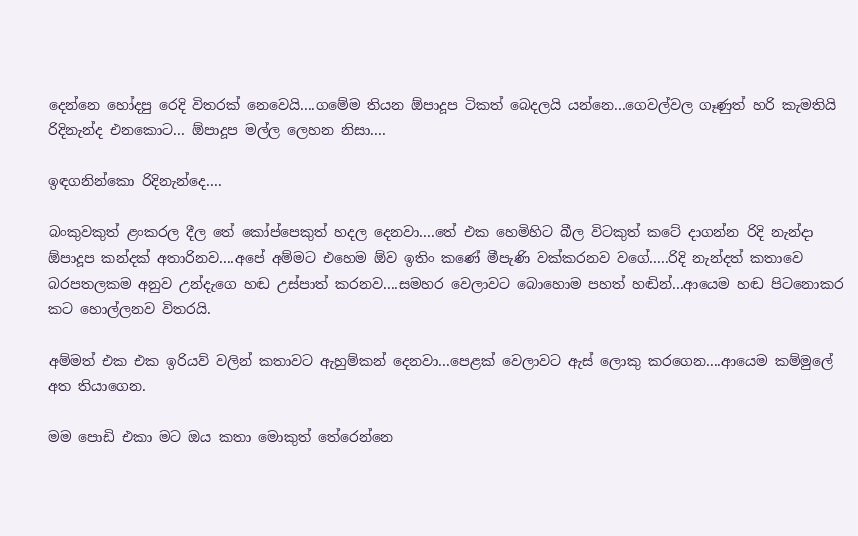දෙන්නෙ හෝදපු රෙදි විතරක් නෙවෙයි....ගමේම තියන ඕපාදූප ටිකත් බෙදලයි යන්නෙ...ගෙවල්වල ගෑණුත් හරි කැමතියි රිදිනැන්ද එනකොට... ඕපාදූප මල්ල ලෙහන නිසා....

ඉඳගනින්කො රිදිනැන්දෙ....

බංකුවකුත් ළංකරල දීල තේ කෝප්පෙකුත් හදල දෙනවා....තේ එක හෙමිහිට බීල විටකුත් කටේ දාගන්න රිදි නැන්දා ඕපාදූප කන්දක් අතාරිනව....අපේ අම්මට එහෙම ඕව ඉතිං කණේ මීපැණි වක්කරනව වගේ.....රිදි නැන්දත් කතාවෙ බරපතලකම අනුව උන්දැගෙ හඬ උස්පාත් කරනව....සමහර වෙලාවට බොහොම පහත් හඬින්...ආයෙම හඬ පිටනොකර කට හොල්ලනව විතරයි.

අම්මත් එක එක ඉරියව් වලින් කතාවට ඇහුම්කන් දෙනවා...පෙළක් වෙලාවට ඇස් ලොකු කරගෙන....ආයෙම කම්මුලේ අත තියාගෙන.

මම පොඩි එකා මට ඔය කතා මොකුත් තේරෙන්නෙ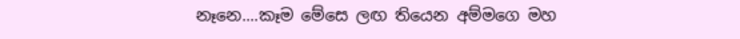නෑනෙ....කෑම මේසෙ ලඟ තියෙන අම්මගෙ මහ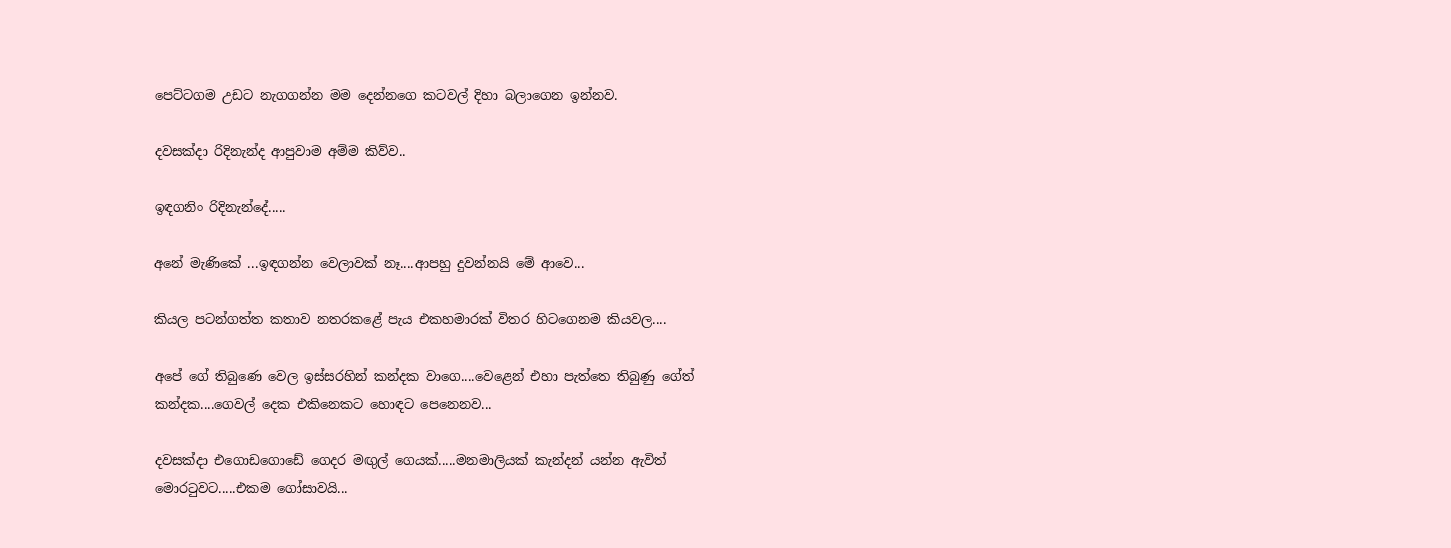පෙට්ටගම උඩට නැගගන්න මම දෙන්නගෙ කටවල් දිහා බලාගෙන ඉන්නව.

දවසක්දා රිදිනැන්ද ආපුවාම අම්ම කිව්ව..

ඉඳගනිං රිදිනැන්දේ.....

අනේ මැණිකේ ...ඉඳගන්න වෙලාවක් නෑ....ආපහු දුවන්නයි මේ ආවෙ...

කියල පටන්ගත්ත කතාව නතරකළේ පැය එකහමාරක් විතර හිටගෙනම කියවල....

අපේ ගේ තිබුණෙ වෙල ඉස්සරහින් කන්දක වාගෙ....වෙළෙන් එහා පැත්තෙ තිබුණු ගේත් කන්දක....ගෙවල් දෙක එකිනෙකට හොඳට පෙනෙනව...

දවසක්දා එගොඩගොඩේ ගෙදර මඟුල් ගෙයක්.....මනමාලියක් කැන්දන් යන්න ඇවිත් මොරටුවට.....එකම ගෝසාවයි...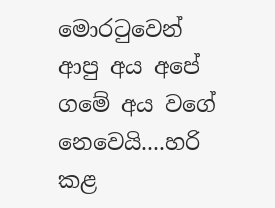මොරටුවෙන් ආපු අය අපේ ගමේ අය වගේ නෙවෙයි....හරි කළ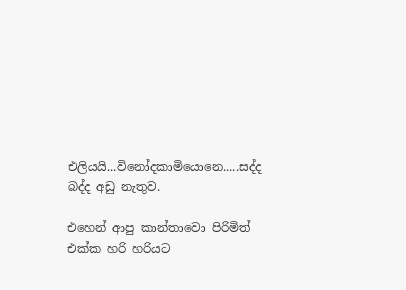එලියයි...විනෝදකාමියොනෙ.....සද්ද බද්ද අඩු නැතුව.

එහෙන් ආපු කාන්තාවො පිරිමිත් එක්ක හරි හරියට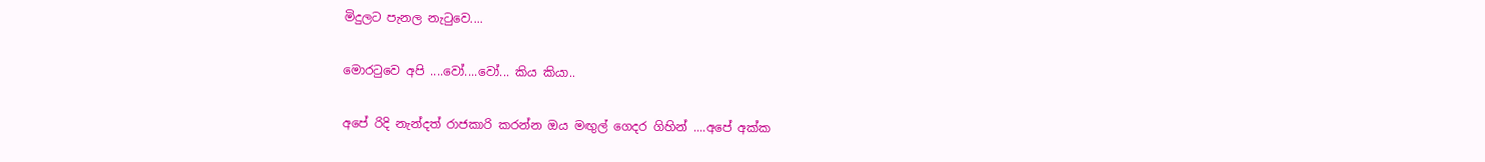මිදුලට පැනල නැටුවෙ....

මොරටුවෙ අපි ....වෝ....වෝ... කිය කියා..

අපේ රිදි නැන්දත් රාජකාරි කරන්න ඔය මඟුල් ගෙදර ගිහින් ....අපේ අක්ක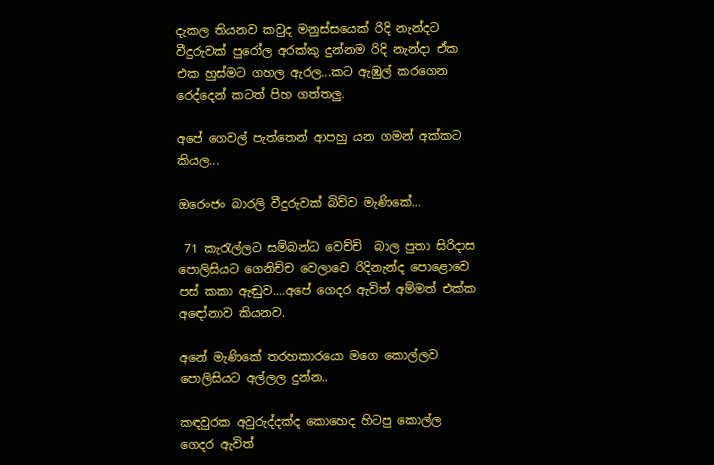දැකල තියනව කවුද මනුස්සයෙක් රිදි නැන්දට වීදුරුවක් පුරෝල අරක්කු දුන්නම රිදි නැන්දා ඒක එක හුස්මට ගහල ඇරල...කට ඇඹුල් කරගෙන රෙද්දෙන් කටත් පිහ ගත්තලු.

අපේ ගෙවල් පැත්තෙන් ආපහු යන ගමන් අක්කට කියල...

ඔරෙංජං බාරලි වීදුරුවක් බිව්ව මැණිකේ...

 71 කැරැල්ලට සම්බන්ධ වෙච්චි  බාල පුතා සිරිදාස පොලිසියට ගෙනිච්ච වෙලාවෙ රිදිනැන්ද පොළොවෙ පස් කකා ඇඬුව....අපේ ගෙදර ඇවිත් අම්මත් එක්ක අඳෝනාව කියනව.

අනේ මැණිකේ තරහකාරයො මගෙ කොල්ලව පොලිසියට අල්ලල දුන්න..

කඳවුරක අවුරුද්දක්ද කොහෙද හිටපු කොල්ල ගෙදර ඇවිත්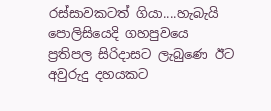රස්සාවකටත් ගියා....හැබැයි පොලිසියෙදි ගහපුවයෙ ප්‍රතිපල සිරිදාසට ලැබුණෙ ඊට අවුරුදු දහයකට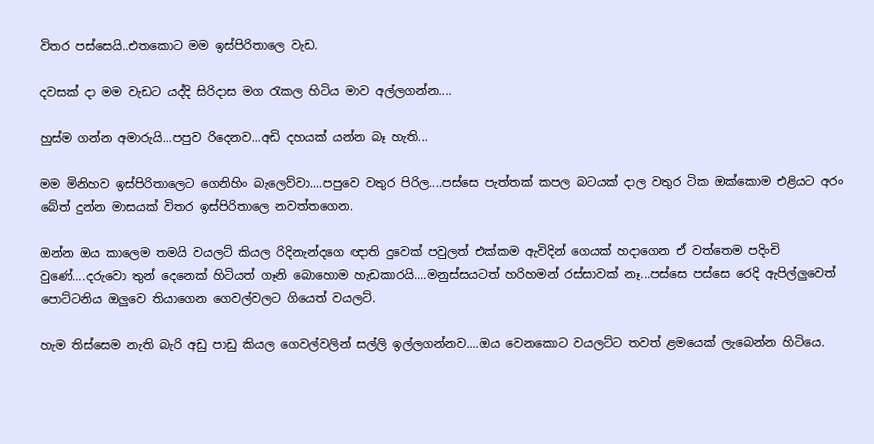විතර පස්සෙයි..එතකොට මම ඉස්පිරිතාලෙ වැඩ.

දවසක් දා මම වැඩට යද්දි සිරිදාස මග රැකල හිටිය මාව අල්ලගන්න....

හුස්ම ගන්න අමාරුයි...පපුව රිදෙනව...අඩි දහයක් යන්න බෑ හැති...

මම මිනිහව ඉස්පිරිතාලෙට ගෙනිහිං බැලෙව්වා....පපුවෙ වතුර පිරිල....පස්සෙ පැත්තක් කපල බටයක් දාල වතුර ටික ඔක්කොම එළියට අරං බේත් දුන්න මාසයක් විතර ඉස්පිරිතාලෙ නවත්තගෙන.

ඔන්න ඔය කාලෙම තමයි වයලට් කියල රිදිනැන්දගෙ ඥාති දුවෙක් පවුලත් එක්කම ඇවිදින් ගෙයක් හදාගෙන ඒ වත්තෙම පදිංචි වුණේ....දරුවො තුන් දෙනෙක් හිටියත් ගෑනි බොහොම හැඩකාරයි....මනුස්සයටත් හරිහමන් රස්සාවක් නෑ...පස්සෙ පස්සෙ රෙදි ඇපිල්ලුවෙත් පොට්ටනිය ඔලුවෙ තියාගෙන ගෙවල්වලට ගියෙත් වයලට්.

හැම තිස්සෙම නැති බැරි අඩු පාඩු කියල ගෙවල්වලින් සල්ලි ඉල්ලගන්නව....ඔය වෙනකොට වයලට්ට තවත් ළමයෙක් ලැබෙන්න හිටියෙ.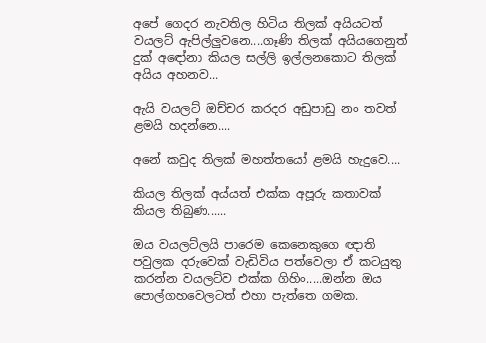අපේ ගෙදර නැවතිල හිටිය තිලක් අයියටත් වයලට් ඇපිල්ලුවනෙ....ගෑණි තිලක් අයියගෙනුත් දුක් අඳෝනා කියල සල්ලි ඉල්ලනකොට තිලක් අයිය අහනව...

ඇයි වයලට් ඔච්චර කරදර අඩුපාඩු නං තවත් ළමයි හදන්නෙ....

අනේ කවුද තිලක් මහත්තයෝ ළමයි හැදුවෙ....

කියල තිලක් අය්යත් එක්ක අපූරු කතාවක් කියල තිබුණ......

ඔය වයලට්ලයි පාරෙම කෙනෙකුගෙ ඥාති පවුලක දරුවෙක් වැඩිවිය පත්වෙලා ඒ කටයුතු කරන්න වයලට්ව එක්ක ගිහිං.....ඔන්න ඔය පොල්ගහවෙලටත් එහා පැත්තෙ ගමක.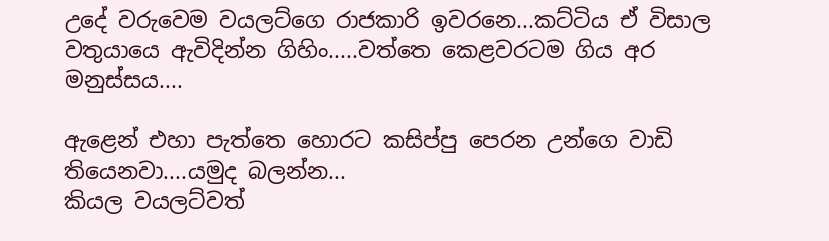උදේ වරුවෙම වයලට්ගෙ රාජකාරි ඉවරනෙ...කට්ටිය ඒ විසාල වතුයායෙ ඇවිදින්න ගිහිං.....වත්තෙ කෙළවරටම ගිය අර මනුස්සය....

ඇළෙන් එහා පැත්තෙ හොරට කසිප්පු පෙරන උන්ගෙ වාඩි තියෙනවා....යමුද බලන්න...
කියල වයලට්වත්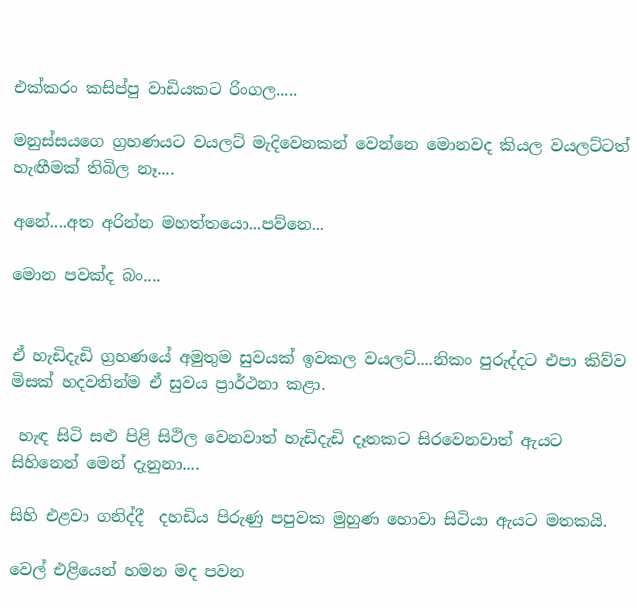එක්කරං කසිප්පු වාඩියකට රිංගල.....

මනුස්සයගෙ ග්‍රහණයට වයලට් මැදිවෙනකන් වෙන්නෙ මොනවද කියල වයලට්ටත් හැඟීමක් තිබිල නෑ....

අනේ....අත අරින්න මහත්තයො...පව්නෙ...

මොන පවක්ද බං....


ඒ හැඩිදැඩි ග්‍රහණයේ අමුතුම සුවයක් ඉවකල වයලට්....නිකං පුරුද්දට එපා කිව්ව මිසක් හදවතින්ම ඒ සුවය ප්‍රාර්ථනා කළා.

 හැඳ සිටි සළු පිළි සිථිල වෙනවාත් හැඩිදැඩි දෑතකට සිරවෙනවාත් ඇයට සිහිනෙන් මෙන් දැනුනා....

සිහි එළවා ගනිද්දී  දහඩිය පිරුණු පපුවක මුහුණ හොවා සිටියා ඇයට මතකයි.

වෙල් එළියෙන් හමන මද පවන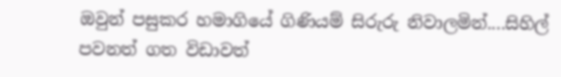ඔවුන් පසුකර හමාගියේ ගිණියම් සිරුරු නිවාලමින්....සිහිල් පවනත් ගත විඩාවත්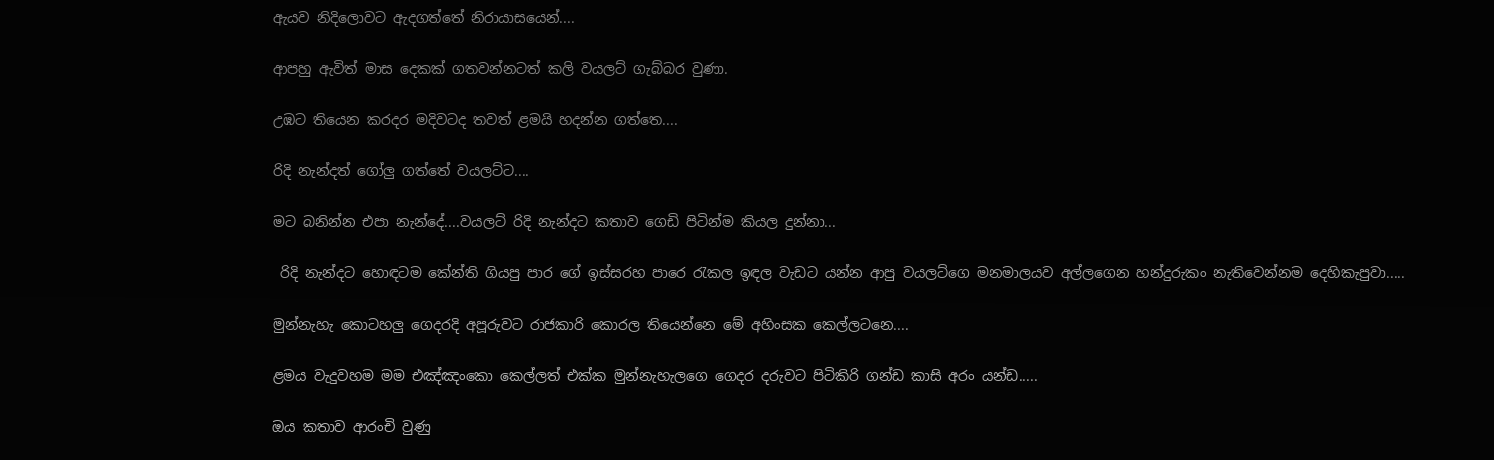ඇයව නිදිලොවට ඇදගත්තේ නිරායාසයෙන්....

ආපහු ඇවිත් මාස දෙකක් ගතවන්නටත් කලි වයලට් ගැබ්බර වුණා.

උඹට තියෙන කරදර මදිවටද තවත් ළමයි හදන්න ගත්තෙ....

රිදි නැන්දත් ගෝලු ගත්තේ වයලට්ට....

මට බනින්න එපා නැන්දේ....වයලට් රිදි නැන්දට කතාව ගෙඩි පිටින්ම කියල දුන්නා...

 රිදි නැන්දට හොඳටම කේන්ති ගියපු පාර ගේ ඉස්සරහ පාරෙ රැකල ඉඳල වැඩට යන්න ආපු වයලට්ගෙ මනමාලයව අල්ලගෙන හන්දුරුකං නැතිවෙන්නම දෙහිකැපුවා.....

මුන්නැහැ කොටහලු ගෙදරදි අපූරුවට රාජකාරි කොරල තියෙන්නෙ මේ අහිංසක කෙල්ලටනෙ....

ළමය වැදුවහම මම එඤ්ඤංකො කෙල්ලත් එක්ක මුන්නැහැලගෙ ගෙදර දරුවට පිටිකිරි ගන්ඩ කාසි අරං යන්ඩ.....

ඔය කතාව ආරංචි වුණු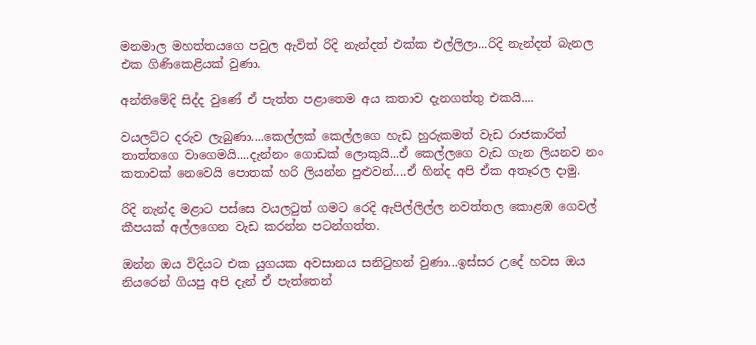මනමාල මහත්තයගෙ පවුල ඇවිත් රිදි නැන්දත් එක්ක එල්ලිලා...රිදි නැන්දත් බැනල එක ගිණිකෙළියක් වුණා.

අන්තිමේදි සිද්ද වුණේ ඒ පැත්ත පළාතෙම අය කතාව දැනගත්තු එකයි....

වයලට්ට දරුව ලැබුණා....කෙල්ලක් කෙල්ලගෙ හැඩ හුරුකමත් වැඩ රාජකාරිත් තාත්තගෙ වාගෙමයි....දැන්නං ගොඩක් ලොකුයි...ඒ කෙල්ලගෙ වැඩ ගැන ලියනව නං කතාවක් නෙවෙයි පොතක් හරි ලියන්න පුළුවන්....ඒ හින්ද අපි ඒක අතෑරල දාමු.

රිදි නැන්ද මළාට පස්සෙ වයලටුත් ගමට රෙදි ඇපිල්ලිල්ල නවත්තල කොළඹ ගෙවල් කීපයක් අල්ලගෙන වැඩ කරන්න පටන්ගත්ත.

ඔන්න ඔය විදියට එක යුගයක අවසානය සනිටුහන් වුණා...ඉස්සර උදේ හවස ඔය නියරෙන් ගියපු අපි දැන් ඒ පැත්තෙන්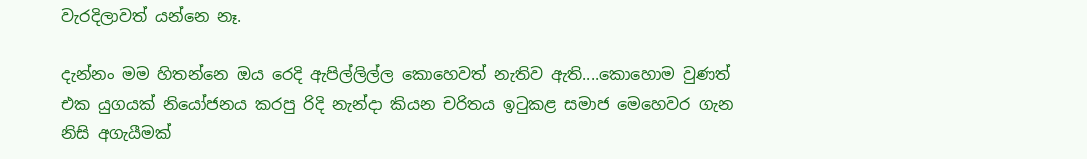වැරදිලාවත් යන්නෙ නෑ.

දැන්නං මම හිතන්නෙ ඔය රෙදි ඇපිල්ලිල්ල කොහෙවත් නැතිව ඇති....කොහොම වුණත් එක යුගයක් නියෝජනය කරපු රිදි නැන්දා කියන චරිතය ඉටුකළ සමාජ මෙහෙවර ගැන නිසි අගැයීමක්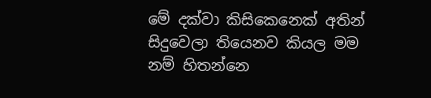මේ දක්වා කිසිකෙනෙක් අතින් සිදුවෙලා තියෙනව කියල මම නම් හිතන්නෙ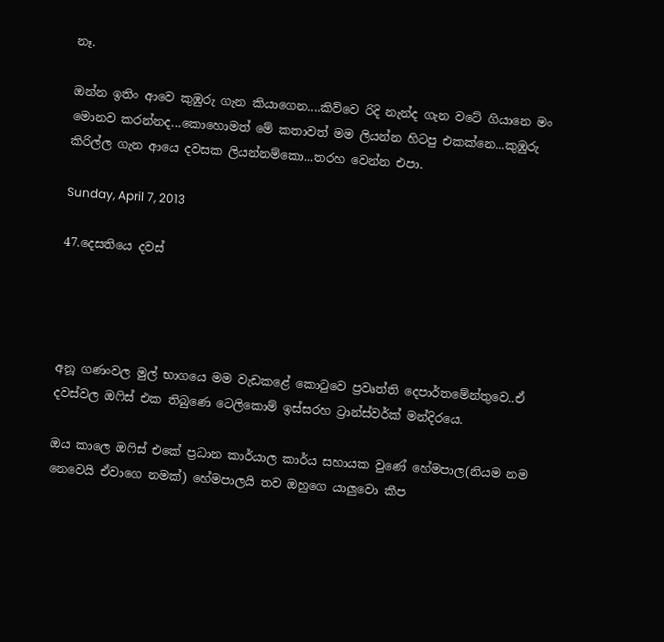නෑ.

ඔන්න ඉතිං ආවෙ කුඹුරු ගැන කියාගෙන....කිව්වෙ රිදි නැන්ද ගැන වටේ ගියානෙ මං මොනව කරන්නද...කොහොමත් මේ කතාවත් මම ලියන්න හිටපු එකක්නෙ...කුඹුරු කිරිල්ල ගැන ආයෙ දවසක ලියන්නම්කො...තරහ වෙන්න එපා.

Sunday, April 7, 2013

47.දෙසතියෙ දවස්




අනූ ගණංවල මුල් භාගයෙ මම වැඩකළේ කොටුවෙ ප්‍රවෘත්ති දෙපාර්තමේන්තුවෙ..ඒ දවස්වල ඔෆිස් එක තිබුණෙ ටෙලිකොම් ඉස්සරහ ට්‍රාන්ස්වර්ක් මන්දිරයෙ.

ඔය කාලෙ ඔෆිස් එකේ ප්‍රධාන කාර්යාල කාර්ය සහායක වුණේ හේමපාල(නියම නම නෙවෙයි ඒවාගෙ නමක්) හේමපාලයි තව ඔහුගෙ යාලුවො කීප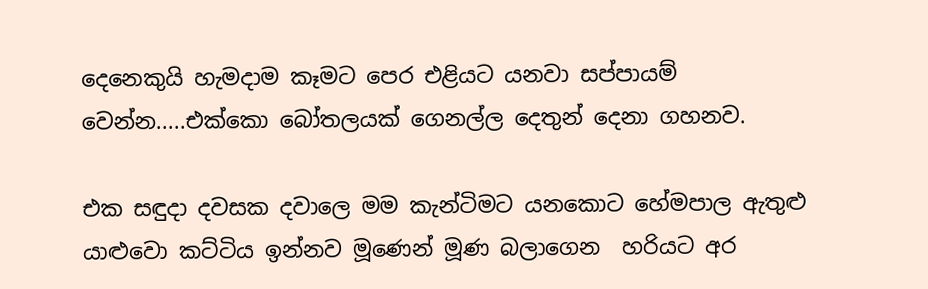දෙනෙකුයි හැමදාම කෑමට පෙර එළියට යනවා සප්පායම් වෙන්න.....එක්කො බෝතලයක් ගෙනල්ල දෙතුන් දෙනා ගහනව.

එක සඳුදා දවසක දවාලෙ මම කැන්ටිමට යනකොට හේමපාල ඇතුළු යාළුවො කට්ටිය ඉන්නව මූණෙන් මූණ බලාගෙන  හරියට අර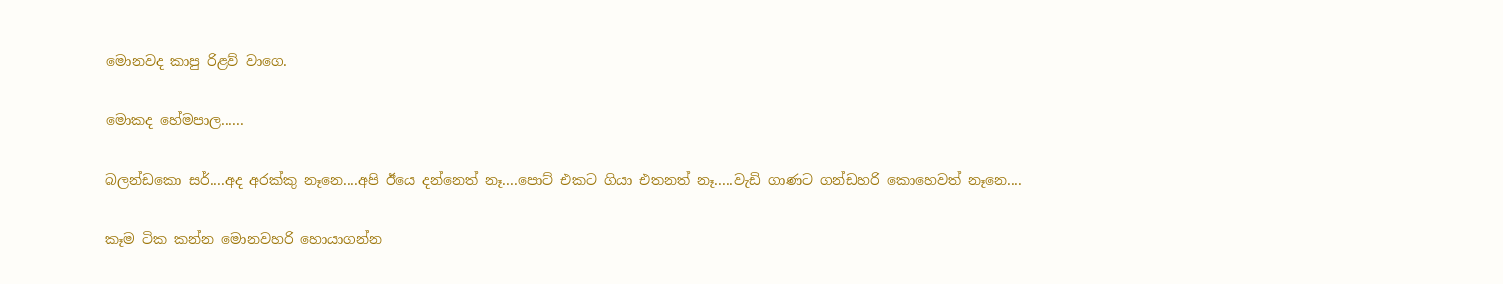මොනවද කාපු රිළව් වාගෙ.

මොකද හේමපාල......

බලන්ඩකො සර්....අද අරක්කු නෑනෙ....අපි ඊයෙ දන්නෙත් නෑ....පොට් එකට ගියා එතනත් නෑ.....වැඩි ගාණට ගන්ඩහරි කොහෙවත් නෑනෙ....

කෑම ටික කන්න මොනවහරි හොයාගන්න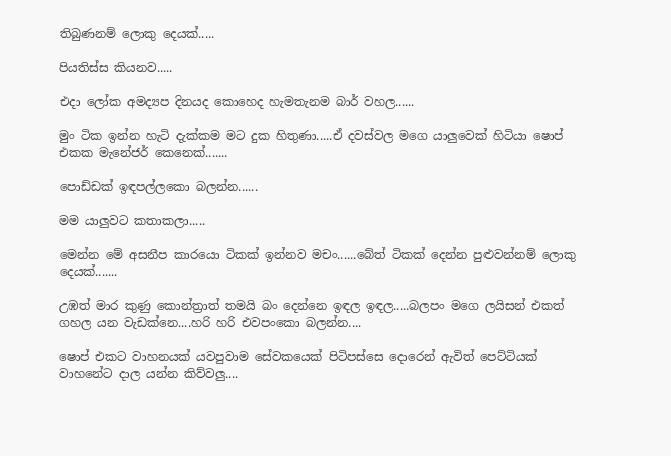තිබුණනම් ලොකු දෙයක්.....

පියතිස්ස කියනව.....

එදා ලෝක අමද්‍යප දිනයද කොහෙද හැමතැනම බාර් වහල......

මුං ටික ඉන්න හැටි දැක්කම මට දුක හිතුණා.....ඒ දවස්වල මගෙ යාලුවෙක් හිටියා ෂොප් එකක මැනේජර් කෙනෙක්.......

පොඩ්ඩක් ඉඳපල්ලකො බලන්න......

මම යාලුවට කතාකලා.....

මෙන්න මේ අසනීප කාරයො ටිකක් ඉන්නව මචං......බේත් ටිකක් දෙන්න පුළුවන්නම් ලොකු දෙයක්.......

උඹත් මාර කුණු කොන්ත්‍රාත් තමයි බං දෙන්නෙ ඉඳල ඉඳල.....බලපං මගෙ ලයිසන් එකත් ගහල යන වැඩක්නෙ....හරි හරි එවපංකො බලන්න....

ෂොප් එකට වාහනයක් යවපුවාම සේවකයෙක් පිටිපස්සෙ දොරෙන් ඇවිත් පෙට්ටියක් වාහනේට දාල යන්න කිව්වලු....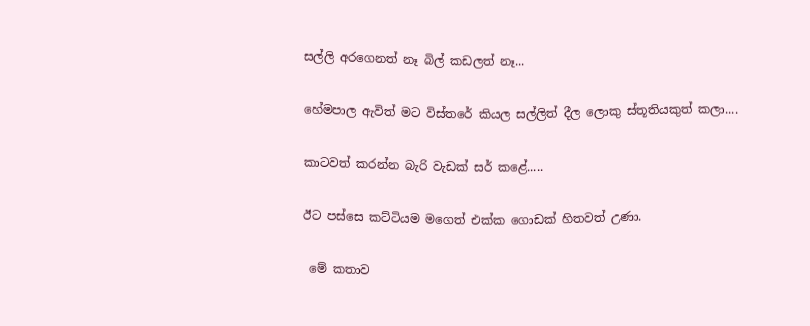සල්ලි අරගෙනත් නෑ බිල් කඩලත් නෑ...

හේමපාල ඇවිත් මට විස්තරේ කියල සල්ලිත් දීල ලොකු ස්තූතියකුත් කලා....

කාටවත් කරන්න බැරි වැඩක් සර් කළේ.....

ඊට පස්සෙ කට්ටියම මගෙත් එක්ක ගොඩක් හිතවත් උණා.

 මේ කතාව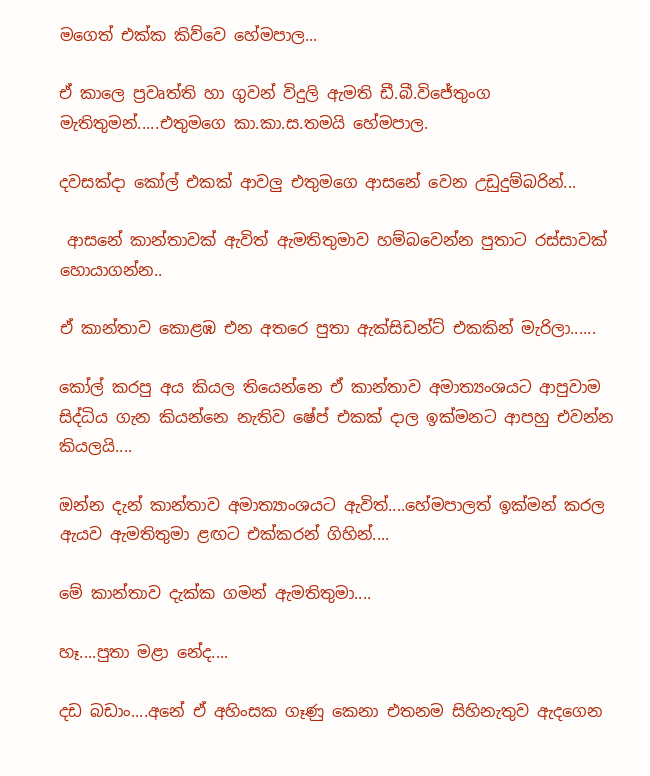මගෙත් එක්ක කිව්වෙ හේමපාල...

ඒ කාලෙ ප්‍රවෘත්ති හා ගුවන් විදුලි ඇමති ඩී.බී.විජේතුංග මැතිතුමන්.....එතුමගෙ කා.කා.ස.තමයි හේමපාල.

දවසක්දා කෝල් එකක් ආවලු එතුමගෙ ආසනේ වෙන උඩුදුම්බරින්...

 ආසනේ කාන්තාවක් ඇවිත් ඇමතිතුමාව හම්බවෙන්න පුතාට රස්සාවක්  හොයාගන්න..

ඒ කාන්තාව කොළඹ එන අතරෙ පුතා ඇක්සිඩන්ට් එකකින් මැරිලා......

කෝල් කරපු අය කියල තියෙන්නෙ ඒ කාන්තාව අමාත්‍යංශයට ආපුවාම සිද්ධිය ගැන කියන්නෙ නැතිව ෂේප් එකක් දාල ඉක්මනට ආපහු එවන්න කියලයි....

ඔන්න දැන් කාන්තාව අමාත්‍යාංශයට ඇවිත්....හේමපාලත් ඉක්මන් කරල ඇයව ඇමතිතුමා ළඟට එක්කරන් ගිහින්....

මේ කාන්තාව දැක්ක ගමන් ඇමතිතුමා....

හෑ....පුතා මළා නේද....

දඩ බඩාං....අනේ ඒ අහිංසක ගෑණු කෙනා එතනම සිහිනැතුව ඇදගෙන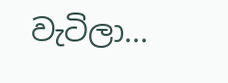වැටිලා...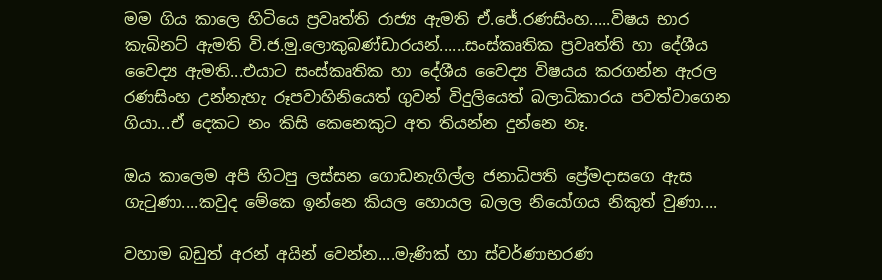මම ගිය කාලෙ හිටියෙ ප්‍රවෘත්ති රාජ්‍ය ඇමති ඒ.ජේ.රණසිංහ.....විෂය භාර කැබිනට් ඇමති වි.ජ.මු.ලොකුබණ්ඩාරයන්......සංස්කෘතික ප්‍රවෘත්ති හා දේශීය වෛද්‍ය ඇමති...එයාට සංස්කෘතික හා දේශීය වෛද්‍ය විෂයය කරගන්න ඇරල රණසිංහ උන්නැහැ රූපවාහිනියෙත් ගුවන් විදුලියෙත් බලාධිකාරය පවත්වාගෙන ගියා...ඒ දෙකට නං කිසි කෙනෙකුට අත තියන්න දුන්නෙ නෑ.

ඔය කාලෙම අපි හිටපු ලස්සන ගොඩනැගිල්ල ජනාධිපති ප්‍රේමදාසගෙ ඇස ගැටුණා....කවුද මේකෙ ඉන්නෙ කියල හොයල බලල නියෝගය නිකුත් වුණා....

වහාම බඩුත් අරන් අයින් වෙන්න....මැණික් හා ස්වර්ණාභරණ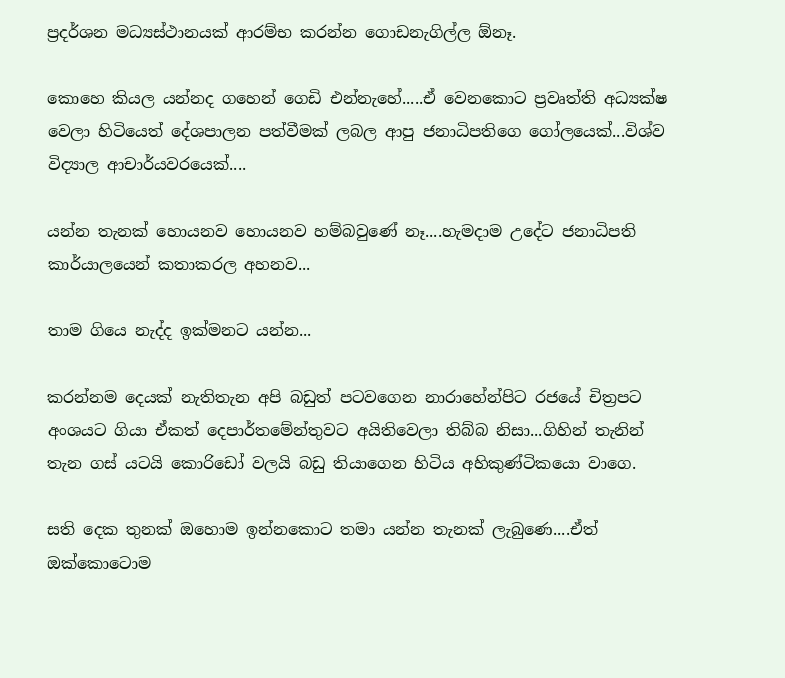ප්‍රදර්ශන මධ්‍යස්ථානයක් ආරම්භ කරන්න ගොඩනැගිල්ල ඕනෑ.

කොහෙ කියල යන්නද ගහෙන් ගෙඩි එන්නැහේ.....ඒ වෙනකොට ප්‍රවෘත්ති අධ්‍යක්ෂ වෙලා හිටියෙත් දේශපාලන පත්වීමක් ලබල ආපු ජනාධිපතිගෙ ගෝලයෙක්...විශ්ව විද්‍යාල ආචාර්යවරයෙක්....

යන්න තැනක් හොයනව හොයනව හම්බවුණේ නෑ....හැමදාම උදේට ජනාධිපති කාර්යාලයෙන් කතාකරල අහනව...

තාම ගියෙ නැද්ද ඉක්මනට යන්න...

කරන්නම දෙයක් නැතිතැන අපි බඩුත් පටවගෙන නාරාහේන්පිට රජයේ චිත්‍රපට අංශයට ගියා ඒකත් දෙපාර්තමේන්තුවට අයිතිවෙලා තිබ්බ නිසා...ගිහින් තැනින් තැන ගස් යටයි කොරිඩෝ වලයි බඩු තියාගෙන හිටිය අහිකුණ්ටිකයො වාගෙ.

සති දෙක තුනක් ඔහොම ඉන්නකොට තමා යන්න තැනක් ලැබුණෙ....ඒත් ඔක්කොටොම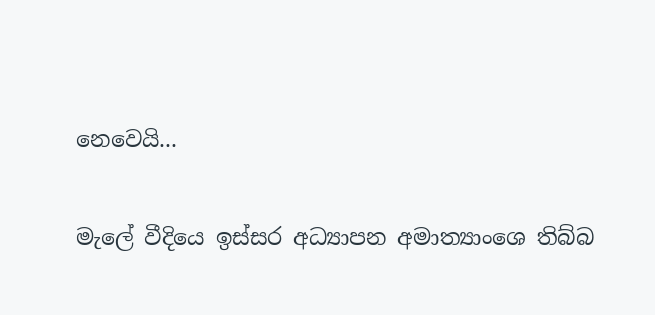නෙවෙයි...

මැලේ වීදියෙ ඉස්සර අධ්‍යාපන අමාත්‍යාංශෙ තිබ්බ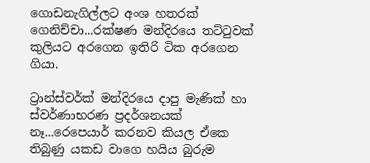ගොඩනැගිල්ලට අංශ හතරක් ගෙනිච්චා...රක්ෂණ මන්දිරයෙ තට්ටුවක් කුලියට අරගෙන ඉතිරි ටික අරගෙන ගියා.

ට්‍රාන්ස්වර්ක් මන්දිරයෙ දාපු මැණික් හා ස්වර්ණාභරණ ප්‍රදර්ශනයක් නෑ...රෙපෙයාර් කරනව කියල ඒකෙ තිබුණු යකඩ වාගෙ හයිය බුරුම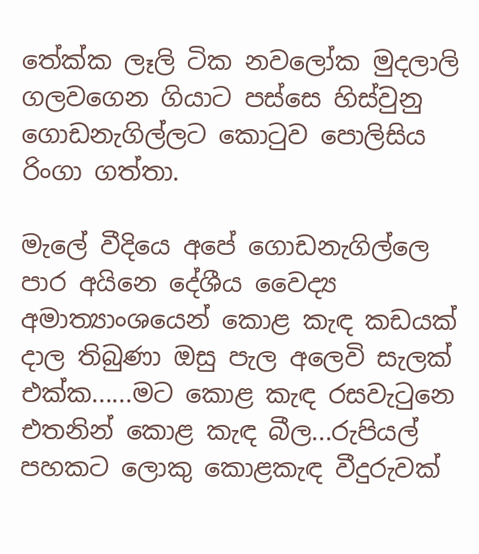තේක්ක ලෑලි ටික නවලෝක මුදලාලි ගලවගෙන ගියාට පස්සෙ හිස්වුනු ගොඩනැගිල්ලට කොටුව පොලිසිය රිංගා ගත්තා.

මැලේ වීදියෙ අපේ ගොඩනැගිල්ලෙ පාර අයිනෙ දේශීය වෛද්‍ය අමාත්‍යාංශයෙන් කොළ කැඳ කඩයක් දාල තිබුණා ඔසු පැල අලෙවි සැලක් එක්ක......මට කොළ කැඳ රසවැටුනෙ  එතනින් කොළ කැඳ බීල...රුපියල් පහකට ලොකු කොළකැඳ වීදුරුවක්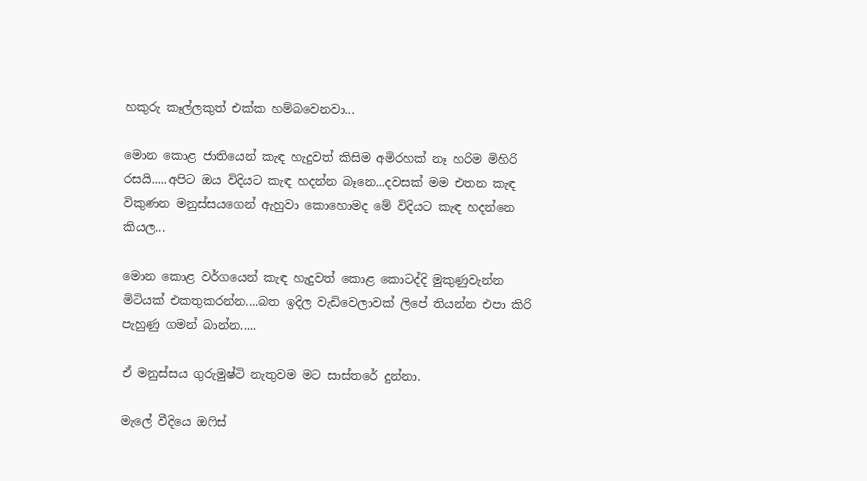හකුරු කෑල්ලකුත් එක්ක හම්බවෙනවා...

මොන කොළ ජාතියෙන් කැඳ හැදුවත් කිසිම අමිරහක් නෑ හරිම මිහිරි රසයි.....අපිට ඔය විදියට කැඳ හදන්න බෑනෙ...දවසක් මම එතන කැඳ විකුණන මනුස්සයගෙන් ඇහුවා කොහොමද මේ විදියට කැඳ හදන්නෙ කියල...

මොන කොළ වර්ගයෙන් කැඳ හැදුවත් කොළ කොටද්දි මුකුණුවැන්න මිටියක් එකතුකරන්න....බත ඉදිල වැඩිවෙලාවක් ලිපේ තියන්න එපා කිරි පැහුණු ගමන් බාන්න.....

ඒ මනුස්සය ගුරුමුෂ්ටි නැතුවම මට සාස්තරේ දුන්නා.

මැලේ වීදියෙ ඔෆිස්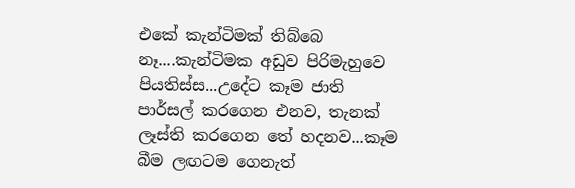එකේ කැන්ටිමක් තිබ්බෙ නෑ....කැන්ටිමක අඩුව පිරිමැහුවෙ පියතිස්ස...උදේට කෑම ජාති පාර්සල් කරගෙන එනව, තැනක් ලෑස්ති කරගෙන තේ හදනව...කෑම බීම ලඟටම ගෙනැත්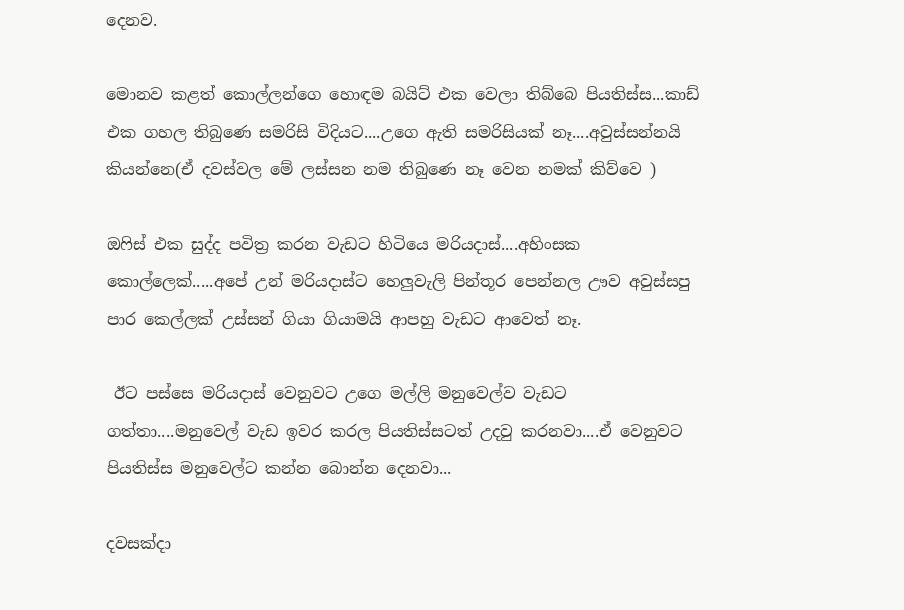දෙනව.

මොනව කළත් කොල්ලන්ගෙ හොඳම බයිට් එක වෙලා තිබ්බෙ පියතිස්ස...කාඩ් එක ගහල තිබුණෙ සමරිසි විදියට....උගෙ ඇති සමරිසියක් නෑ....අවුස්සන්නයි කියන්නෙ(ඒ දවස්වල මේ ලස්සන නම තිබුණෙ නෑ වෙන නමක් කිව්වෙ )

ඔෆිස් එක සුද්ද පවිත්‍ර කරන වැඩට හිටියෙ මරියදාස්....අහිංසක කොල්ලෙක්.....අපේ උන් මරියදාස්ට හෙලුවැලි පින්තූර පෙන්නල ඌව අවුස්සපු පාර කෙල්ලක් උස්සන් ගියා ගියාමයි ආපහු වැඩට ආවෙත් නෑ.

 ඊට පස්සෙ මරියදාස් වෙනුවට උගෙ මල්ලි මනුවෙල්ව වැඩට ගත්තා....මනුවෙල් වැඩ ඉවර කරල පියතිස්සටත් උදවු කරනවා....ඒ වෙනුවට පියතිස්ස මනුවෙල්ට කන්න බොන්න දෙනවා...

දවසක්දා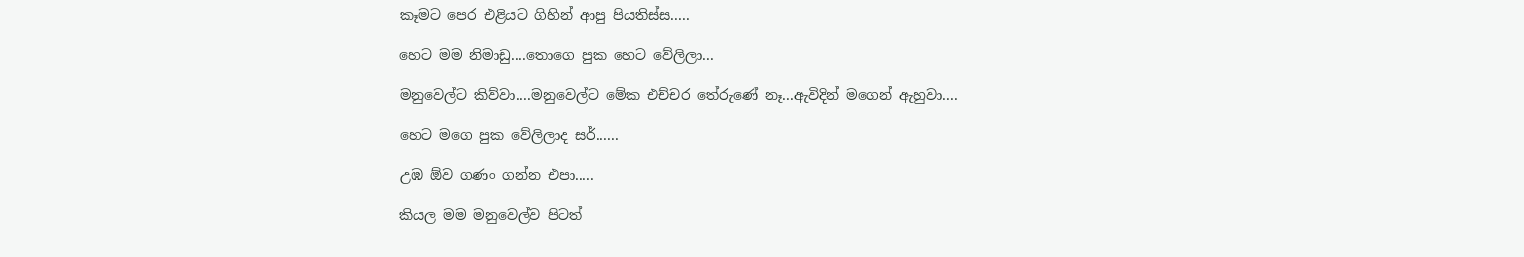කෑමට පෙර එළියට ගිහින් ආපු පියතිස්ස.....

හෙට මම නිමාඩු....තොගෙ පුක හෙට වේලිලා...

මනුවෙල්ට කිව්වා....මනුවෙල්ට මේක එච්චර තේරුණේ නෑ...ඇවිදින් මගෙන් ඇහුවා....

හෙට මගෙ පුක වේලිලාද සර්......

උඹ ඕව ගණං ගන්න එපා.....

කියල මම මනුවෙල්ව පිටත්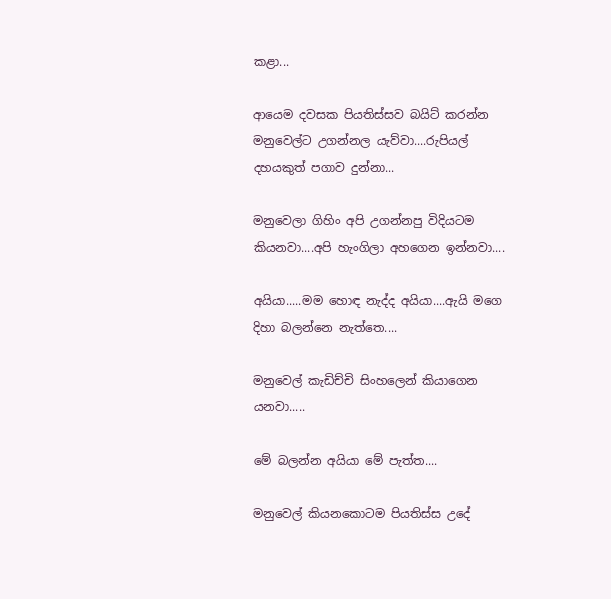කළා...

ආයෙම දවසක පියතිස්සව බයිට් කරන්න මනුවෙල්ට උගන්නල යැව්වා....රුපියල් දහයකුත් පගාව දුන්නා...

මනුවෙලා ගිහිං අපි උගන්නපු විදියටම කියනවා....අපි හැංගිලා අහගෙන ඉන්නවා....

අයියා.....මම හොඳ නැද්ද අයියා....ඇයි මගෙ දිහා බලන්නෙ නැත්තෙ....

මනුවෙල් කැඩිච්චි සිංහලෙන් කියාගෙන යනවා.....

මේ බලන්න අයියා මේ පැත්ත....

මනුවෙල් කියනකොටම පියතිස්ස උදේ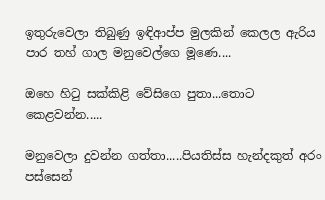ඉතුරුවෙලා තිබුණු ඉඳිආප්ප මුලකින් කෙලල ඇරිය පාර තහ් ගාල මනුවෙල්ගෙ මූණෙ....

ඔහෙ හිටු සක්කිළි වේසිගෙ පුතා...තොට කෙළවන්න.....

මනුවෙලා දුවන්න ගත්තා.....පියතිස්ස හැන්දකුත් අරං පස්සෙන්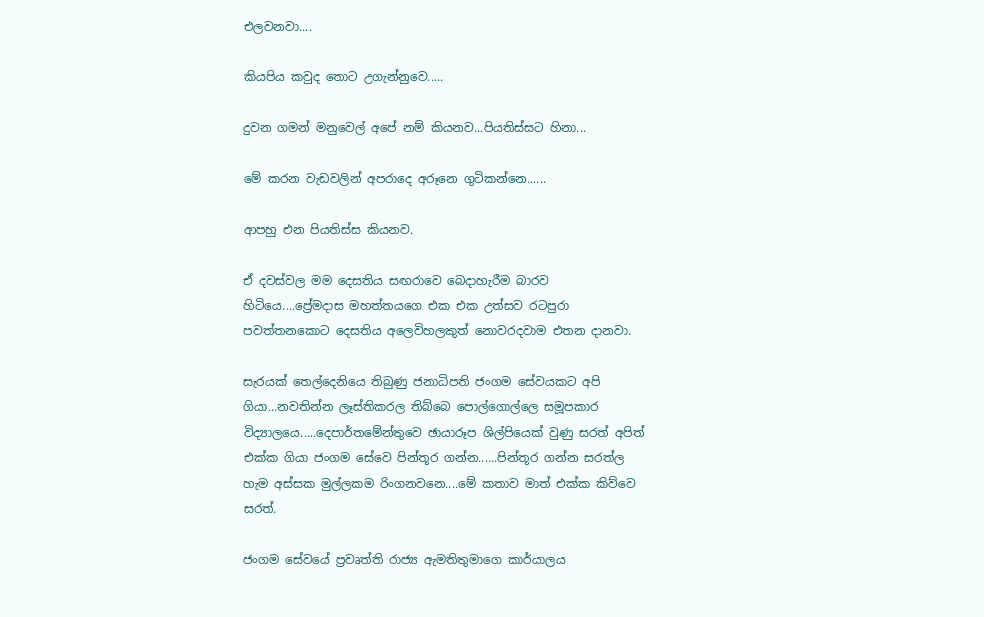එලවනවා....

කියපිය කවුද තොට උගැන්නුවෙ.....

දුවන ගමන් මනුවෙල් අපේ නම් කියනව...පියතිස්සට හිනා...

මේ කරන වැඩවලින් අපරාදෙ අරූනෙ ගුටිකන්නෙ......

ආපහු එන පියතිස්ස කියනව.

ඒ දවස්වල මම දෙසතිය සඟරාවෙ බෙදාහැරීම බාරව හිටියෙ....ප්‍රේමදාස මහත්තයගෙ එක එක උත්සව රටපුරා පවත්තනකොට දෙසතිය අලෙවිහලකුත් නොවරදවාම එතන දානවා.

සැරයක් තෙල්දෙනියෙ තිබුණු ජනාධිපති ජංගම සේවයකට අපි ගියා...නවතින්න ලෑස්තිකරල තිබ්බෙ පොල්ගොල්ලෙ සමූපකාර විද්‍යාලයෙ.....දෙපාර්තමේන්තුවෙ ඡායාරූප ශිල්පියෙක් වුණු සරත් අපිත් එක්ක ගියා ජංගම සේවෙ පින්තූර ගන්න......පින්තූර ගන්න සරත්ල හැම අස්සක මුල්ලකම රිංගනවනෙ....මේ කතාව මාත් එක්ක කිව්වෙ සරත්.

ජංගම සේවයේ ප්‍රවෘත්ති රාජ්‍ය ඇමතිතුමාගෙ කාර්යාලය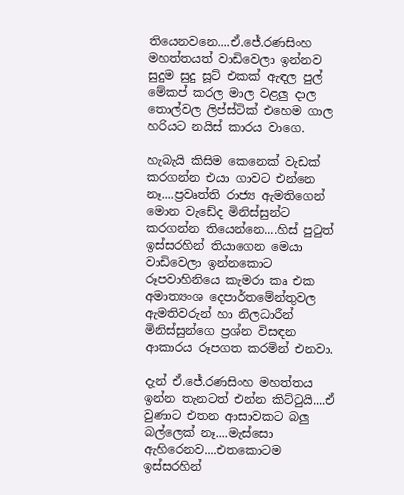තියෙනවනෙ....ඒ.ජේ.රණසිංහ මහත්තයත් වාඩිවෙලා ඉන්නව සුදුම සුදු සූට් එකක් ඇඳල පුල් මේකප් කරල මාල වළලු දාල තොල්වල ලිප්ස්ටික් එහෙම ගාල හරියට නයිස් කාරය වාගෙ.

හැබැයි කිසිම කෙනෙක් වැඩක් කරගන්න එයා ගාවට එන්නෙ නෑ....ප්‍රවෘත්ති රාජ්‍ය ඇමතිගෙන් මොන වැඩේද මිනිස්සුන්ට කරගන්න තියෙන්නෙ....හිස් පුටුත් ඉස්සරහින් තියාගෙන මෙයා වාඩිවෙලා ඉන්නකොට රූපවාහිනියෙ කැමරා කෘ එක අමාත්‍යංශ දෙපාර්තමේන්තුවල ඇමතිවරුන් හා නිලධාරීන් මිනිස්සුන්ගෙ ප්‍රශ්න විසඳන ආකාරය රූපගත කරමින් එනවා.

දැන් ඒ.ජේ.රණසිංහ මහත්තය ඉන්න තැනටත් එන්න කිට්ටුයි....ඒ වුණාට එතන ආසාවකට බලු බල්ලෙක් නෑ....මැස්සො ඇහිරෙනව....එතකොටම ඉස්සරහින්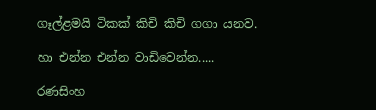ගෑල්ළමයි ටිකක් කිචි කිචි ගගා යනව.

හා එන්න එන්න වාඩිවෙන්න.....

රණසිංහ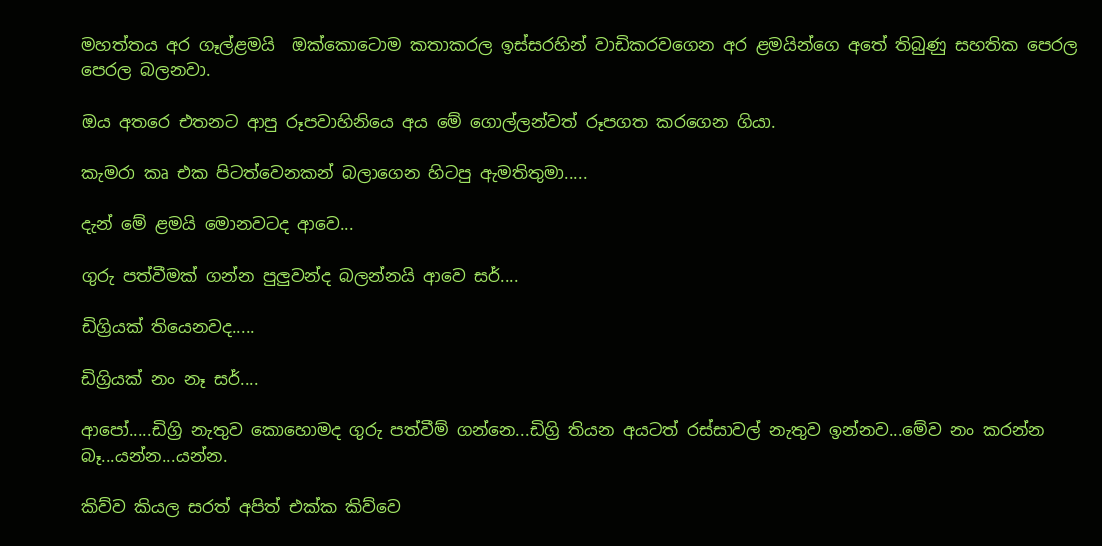මහත්තය අර ගෑල්ළමයි  ඔක්කොටොම කතාකරල ඉස්සරහින් වාඩිකරවගෙන අර ළමයින්ගෙ අතේ තිබුණු සහතික පෙරල පෙරල බලනවා.

ඔය අතරෙ එතනට ආපු රූපවාහිනියෙ අය මේ ගොල්ලන්වත් රූපගත කරගෙන ගියා.

කැමරා කෘ එක පිටත්වෙනකන් බලාගෙන හිටපු ඇමතිතුමා.....

දැන් මේ ළමයි මොනවටද ආවෙ...

ගුරු පත්වීමක් ගන්න පුලුවන්ද බලන්නයි ආවෙ සර්....

ඩිග්‍රියක් තියෙනවද.....

ඩිග්‍රියක් නං නෑ සර්....

ආපෝ.....ඩිග්‍රි නැතුව කොහොමද ගුරු පත්වීම් ගන්නෙ...ඩිග්‍රි තියන අයටත් රස්සාවල් නැතුව ඉන්නව...මේව නං කරන්න බෑ...යන්න...යන්න.

කිව්ව කියල සරත් අපිත් එක්ක කිව්වෙ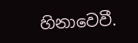හිනාවෙවී.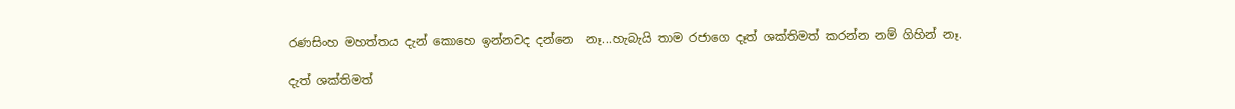රණසිංහ මහත්තය දැන් කොහෙ ඉන්නවද දන්නෙ  නෑ...හැබැයි තාම රජාගෙ දෑත් ශක්තිමත් කරන්න නම් ගිහින් නෑ.

දැත් ශක්තිමත්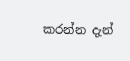කරන්න දැන්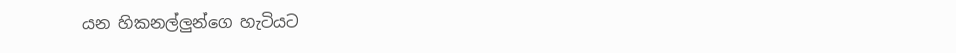යන හිකනල්ලුන්ගෙ හැටියට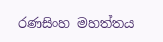රණසිංහ මහත්තය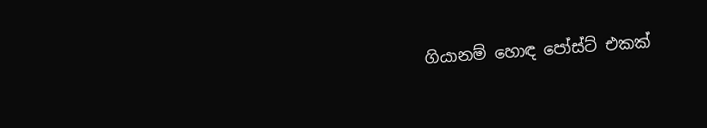ගියානම් හොඳ පෝස්ට් එකක්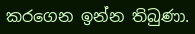කරගෙන ඉන්න තිබුණා.